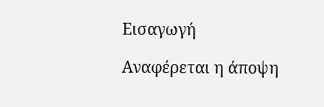Εισαγωγή

Αναφέρεται η άποψη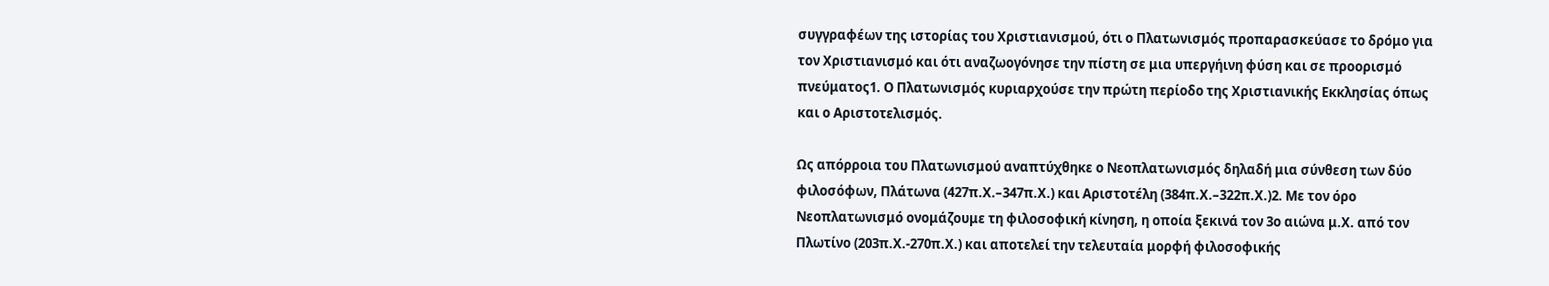συγγραφέων της ιστορίας του Χριστιανισμού, ότι ο Πλατωνισμός προπαρασκεύασε το δρόμο για τον Χριστιανισμό και ότι αναζωογόνησε την πίστη σε μια υπεργήινη φύση και σε προορισμό πνεύματος1. Ο Πλατωνισμός κυριαρχούσε την πρώτη περίοδο της Χριστιανικής Εκκλησίας όπως και ο Αριστοτελισμός.

Ως απόρροια του Πλατωνισμού αναπτύχθηκε ο Νεοπλατωνισμός δηλαδή μια σύνθεση των δύο φιλοσόφων, Πλάτωνα (427π.Χ.–347π.Χ.) και Αριστοτέλη (384π.Χ.–322π.Χ.)2. Με τον όρο Νεοπλατωνισμό ονομάζουμε τη φιλοσοφική κίνηση, η οποία ξεκινά τον 3ο αιώνα μ.Χ. από τον Πλωτίνο (203π.Χ.-270π.Χ.) και αποτελεί την τελευταία μορφή φιλοσοφικής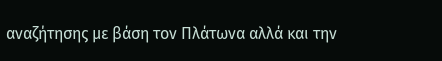αναζήτησης με βάση τον Πλάτωνα αλλά και την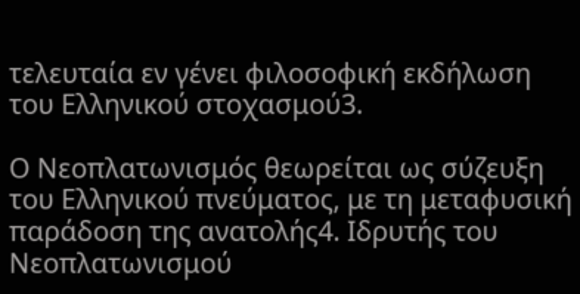τελευταία εν γένει φιλοσοφική εκδήλωση του Ελληνικού στοχασμού3.

Ο Νεοπλατωνισμός θεωρείται ως σύζευξη του Ελληνικού πνεύματος, με τη μεταφυσική παράδοση της ανατολής4. Ιδρυτής του Νεοπλατωνισμού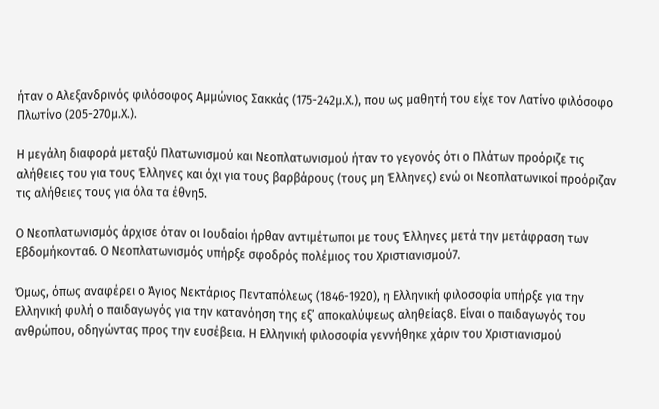ήταν ο Αλεξανδρινός φιλόσοφος Αμμώνιος Σακκάς (175-242μ.Χ.), που ως μαθητή του είχε τον Λατίνο φιλόσοφο Πλωτίνο (205-270μ.Χ.).

Η μεγάλη διαφορά μεταξύ Πλατωνισμού και Νεοπλατωνισμού ήταν το γεγονός ότι ο Πλάτων προόριζε τις αλήθειες του για τους Έλληνες και όχι για τους βαρβάρους (τους μη Έλληνες) ενώ οι Νεοπλατωνικοί προόριζαν τις αλήθειες τους για όλα τα έθνη5.

Ο Νεοπλατωνισμός άρχισε όταν οι Ιουδαίοι ήρθαν αντιμέτωποι με τους Έλληνες μετά την μετάφραση των Εβδομήκοντα6. Ο Νεοπλατωνισμός υπήρξε σφοδρός πολέμιος του Χριστιανισμού7.

Όμως, όπως αναφέρει ο Άγιος Νεκτάριος Πενταπόλεως (1846-1920), η Ελληνική φιλοσοφία υπήρξε για την Ελληνική φυλή ο παιδαγωγός για την κατανόηση της εξ’ αποκαλύψεως αληθείας8. Είναι ο παιδαγωγός του ανθρώπου, οδηγώντας προς την ευσέβεια. Η Ελληνική φιλοσοφία γεννήθηκε χάριν του Χριστιανισμού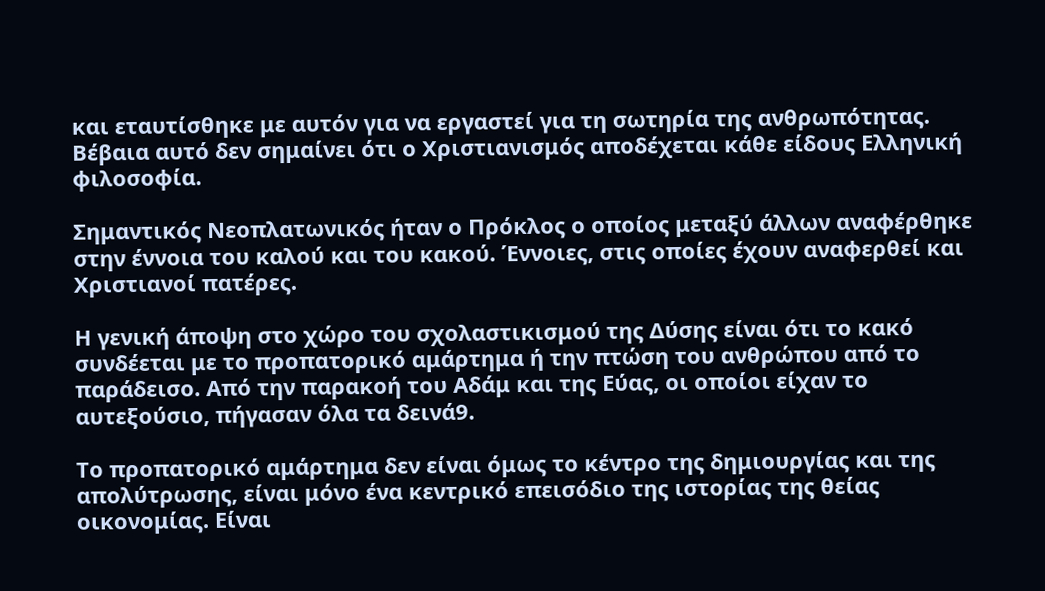και εταυτίσθηκε με αυτόν για να εργαστεί για τη σωτηρία της ανθρωπότητας. Βέβαια αυτό δεν σημαίνει ότι ο Χριστιανισμός αποδέχεται κάθε είδους Ελληνική φιλοσοφία.

Σημαντικός Νεοπλατωνικός ήταν ο Πρόκλος ο οποίος μεταξύ άλλων αναφέρθηκε στην έννοια του καλού και του κακού. Έννοιες, στις οποίες έχουν αναφερθεί και Χριστιανοί πατέρες.

Η γενική άποψη στο χώρο του σχολαστικισμού της Δύσης είναι ότι το κακό συνδέεται με το προπατορικό αμάρτημα ή την πτώση του ανθρώπου από το παράδεισο. Από την παρακοή του Αδάμ και της Εύας, οι οποίοι είχαν το αυτεξούσιο, πήγασαν όλα τα δεινά9.

Το προπατορικό αμάρτημα δεν είναι όμως το κέντρο της δημιουργίας και της απολύτρωσης, είναι μόνο ένα κεντρικό επεισόδιο της ιστορίας της θείας οικονομίας. Είναι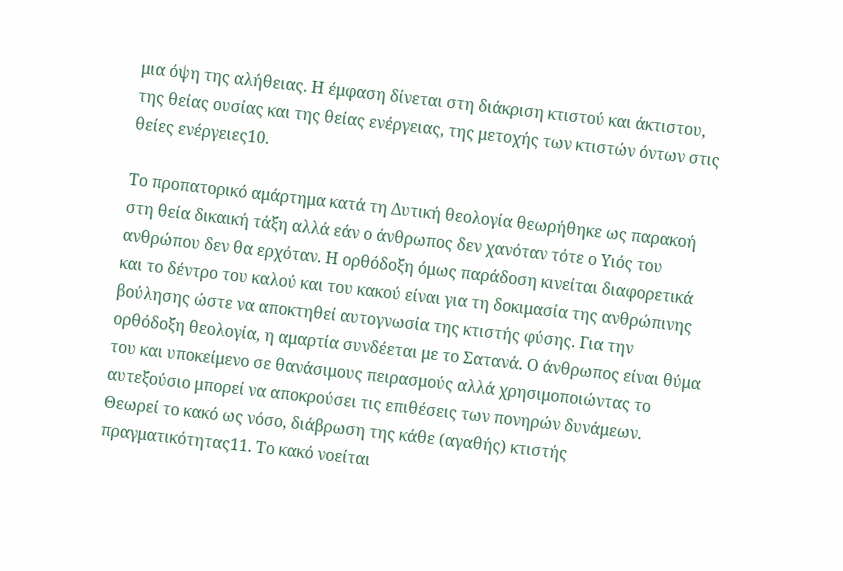μια όψη της αλήθειας. Η έμφαση δίνεται στη διάκριση κτιστού και άκτιστου, της θείας ουσίας και της θείας ενέργειας, της μετοχής των κτιστών όντων στις θείες ενέργειες10.

Το προπατορικό αμάρτημα κατά τη Δυτική θεολογία θεωρήθηκε ως παρακοή στη θεία δικαική τάξη αλλά εάν ο άνθρωπος δεν χανόταν τότε ο Υιός του ανθρώπου δεν θα ερχόταν. Η ορθόδοξη όμως παράδοση κινείται διαφορετικά και το δέντρο του καλού και του κακού είναι για τη δοκιμασία της ανθρώπινης βούλησης ώστε να αποκτηθεί αυτογνωσία της κτιστής φύσης. Για την ορθόδοξη θεολογία, η αμαρτία συνδέεται με το Σατανά. Ο άνθρωπος είναι θύμα του και υποκείμενο σε θανάσιμους πειρασμούς αλλά χρησιμοποιώντας το αυτεξούσιο μπορεί να αποκρούσει τις επιθέσεις των πονηρών δυνάμεων. Θεωρεί το κακό ως νόσο, διάβρωση της κάθε (αγαθής) κτιστής πραγματικότητας11. Το κακό νοείται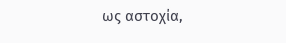ως αστοχία,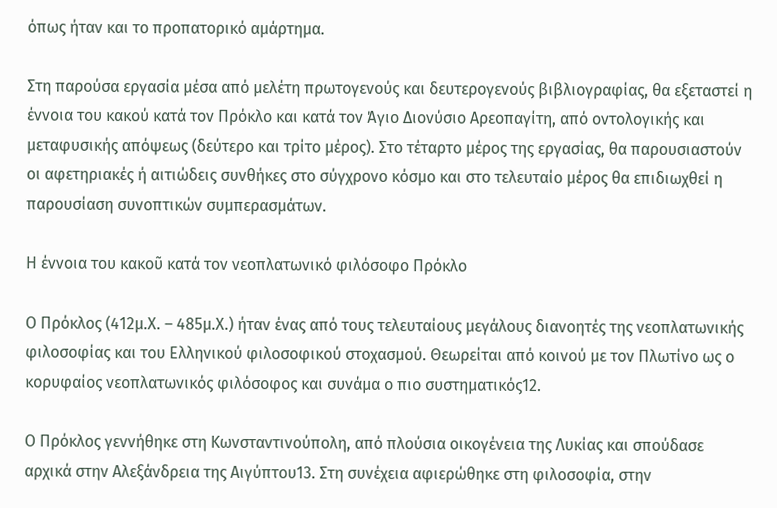όπως ήταν και το προπατορικό αμάρτημα.

Στη παρούσα εργασία μέσα από μελέτη πρωτογενούς και δευτερογενούς βιβλιογραφίας, θα εξεταστεί η έννοια του κακού κατά τον Πρόκλο και κατά τον Άγιο Διονύσιο Αρεοπαγίτη, από οντολογικής και μεταφυσικής απόψεως (δεύτερο και τρίτο μέρος). Στο τέταρτο μέρος της εργασίας, θα παρουσιαστούν οι αφετηριακές ή αιτιώδεις συνθήκες στο σύγχρονο κόσμο και στο τελευταίο μέρος θα επιδιωχθεί η παρουσίαση συνοπτικών συμπερασμάτων.

Η έννοια του κακοῦ κατά τον νεοπλατωνικό φιλόσοφο Πρόκλο

Ο Πρόκλος (412μ.Χ. – 485μ.Χ.) ήταν ένας από τους τελευταίους μεγάλους διανοητές της νεοπλατωνικής φιλοσοφίας και του Ελληνικού φιλοσοφικού στοχασμού. Θεωρείται από κοινού με τον Πλωτίνο ως ο κορυφαίος νεοπλατωνικός φιλόσοφος και συνάμα ο πιο συστηματικός12.

Ο Πρόκλος γεννήθηκε στη Κωνσταντινούπολη, από πλούσια οικογένεια της Λυκίας και σπούδασε αρχικά στην Αλεξάνδρεια της Αιγύπτου13. Στη συνέχεια αφιερώθηκε στη φιλοσοφία, στην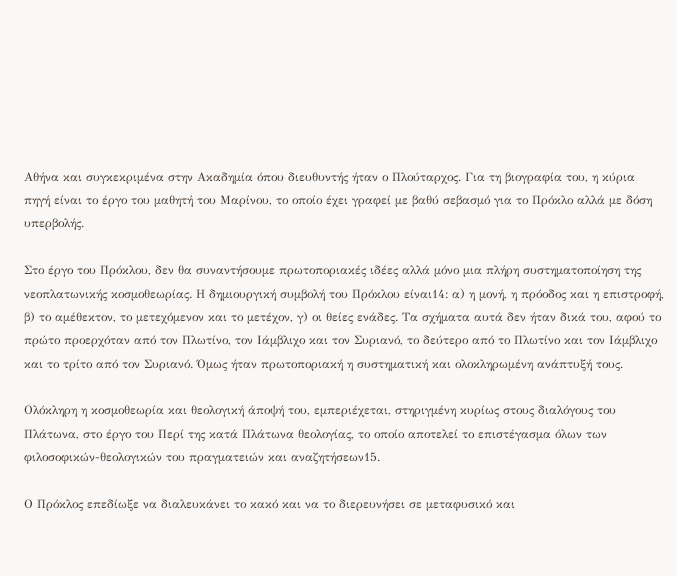Αθήνα και συγκεκριμένα στην Ακαδημία όπου διευθυντής ήταν ο Πλούταρχος. Για τη βιογραφία του, η κύρια πηγή είναι το έργο του μαθητή του Μαρίνου, το οποίο έχει γραφεί με βαθύ σεβασμό για το Πρόκλο αλλά με δόση υπερβολής.

Στο έργο του Πρόκλου, δεν θα συναντήσουμε πρωτοποριακές ιδέες αλλά μόνο μια πλήρη συστηματοποίηση της νεοπλατωνικής κοσμοθεωρίας. Η δημιουργική συμβολή του Πρόκλου είναι14: α) η μονή, η πρόοδος και η επιστροφή, β) το αμέθεκτον, το μετεχόμενον και το μετέχον, γ) οι θείες ενάδες. Τα σχήματα αυτά δεν ήταν δικά του, αφού το πρώτο προερχόταν από τον Πλωτίνο, τον Ιάμβλιχο και τον Συριανό, το δεύτερο από το Πλωτίνο και τον Ιάμβλιχο και το τρίτο από τον Συριανό. Όμως ήταν πρωτοποριακή η συστηματική και ολοκληρωμένη ανάπτυξή τους.

Ολόκληρη η κοσμοθεωρία και θεολογική άποψή του, εμπεριέχεται, στηριγμένη κυρίως στους διαλόγους του Πλάτωνα, στο έργο του Περί της κατά Πλάτωνα θεολογίας, το οποίο αποτελεί το επιστέγασμα όλων των φιλοσοφικών-θεολογικών του πραγματειών και αναζητήσεων15.

Ο Πρόκλος επεδίωξε να διαλευκάνει το κακό και να το διερευνήσει σε μεταφυσικό και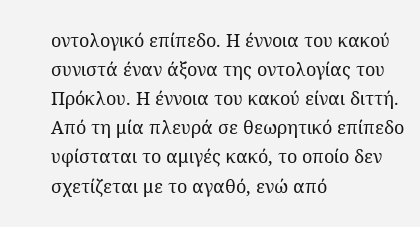οντολογικό επίπεδο. Η έννοια του κακού συνιστά έναν άξονα της οντολογίας του Πρόκλου. Η έννοια του κακού είναι διττή. Από τη μία πλευρά σε θεωρητικό επίπεδο υφίσταται το αμιγές κακό, το οποίο δεν σχετίζεται με το αγαθό, ενώ από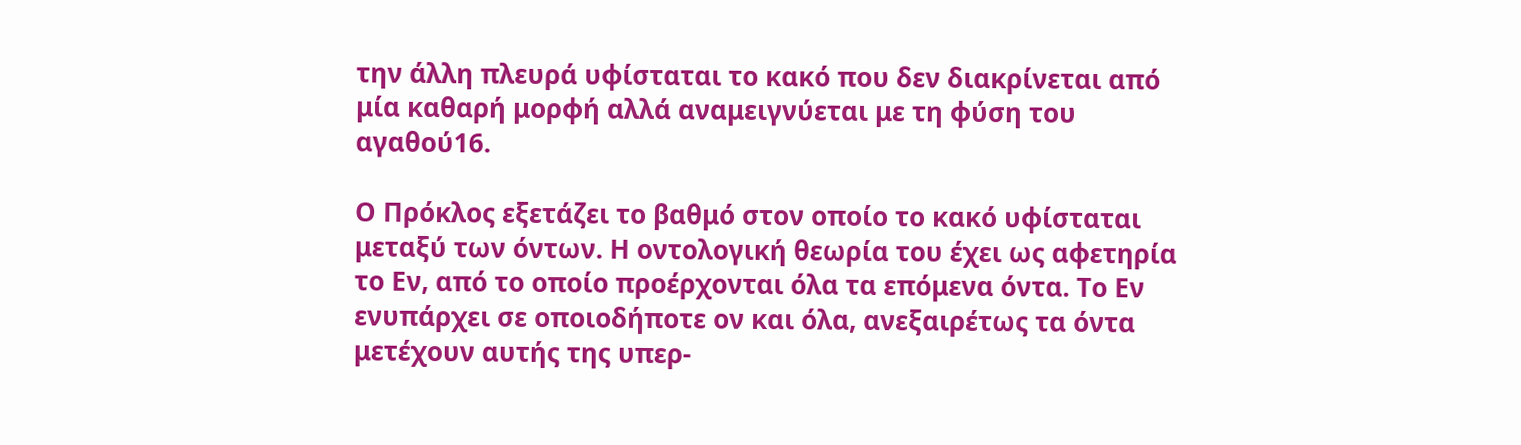την άλλη πλευρά υφίσταται το κακό που δεν διακρίνεται από μία καθαρή μορφή αλλά αναμειγνύεται με τη φύση του αγαθού16.

Ο Πρόκλος εξετάζει το βαθμό στον οποίο το κακό υφίσταται μεταξύ των όντων. Η οντολογική θεωρία του έχει ως αφετηρία το Εν, από το οποίο προέρχονται όλα τα επόμενα όντα. Το Εν ενυπάρχει σε οποιοδήποτε ον και όλα, ανεξαιρέτως τα όντα μετέχουν αυτής της υπερ-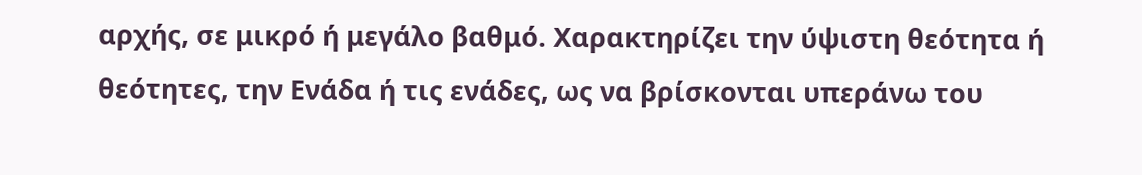αρχής, σε μικρό ή μεγάλο βαθμό. Χαρακτηρίζει την ύψιστη θεότητα ή θεότητες, την Ενάδα ή τις ενάδες, ως να βρίσκονται υπεράνω του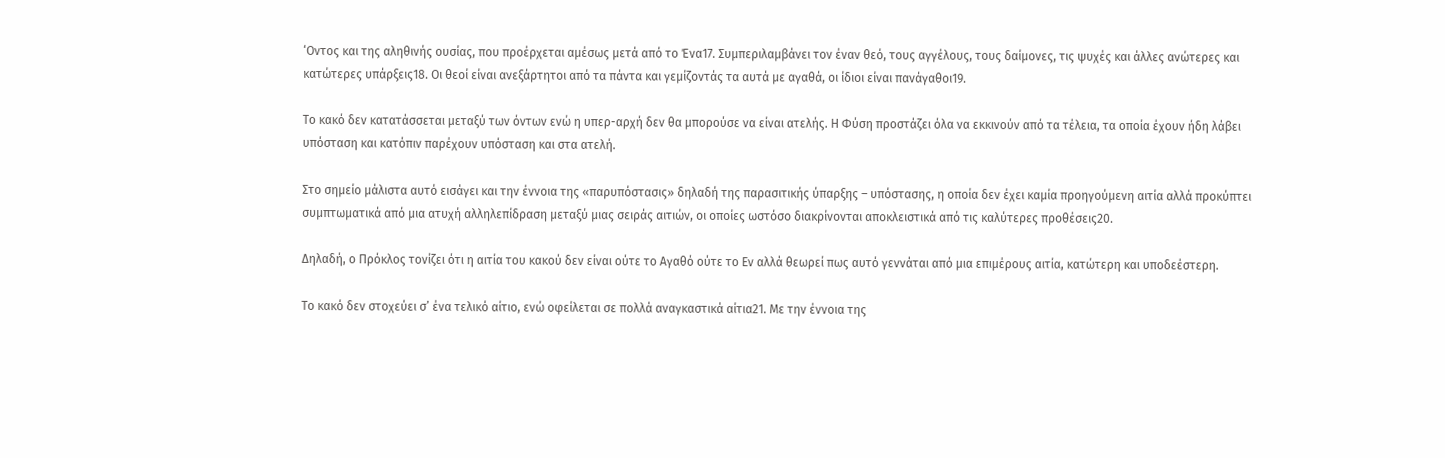‘Οντος και της αληθινής ουσίας, που προέρχεται αμέσως μετά από το Ένα17. Συμπεριλαμβάνει τον έναν θεό, τους αγγέλους, τους δαίμονες, τις ψυχές και άλλες ανώτερες και κατώτερες υπάρξεις18. Οι θεοί είναι ανεξάρτητοι από τα πάντα και γεμίζοντάς τα αυτά με αγαθά, οι ίδιοι είναι πανάγαθοι19.

Το κακό δεν κατατάσσεται μεταξύ των όντων ενώ η υπερ-αρχή δεν θα μπορούσε να είναι ατελής. Η Φύση προστάζει όλα να εκκινούν από τα τέλεια, τα οποία έχουν ήδη λάβει υπόσταση και κατόπιν παρέχουν υπόσταση και στα ατελή.

Στο σημείο μάλιστα αυτό εισάγει και την έννοια της «παρυπόστασις» δηλαδή της παρασιτικής ύπαρξης – υπόστασης, η οποία δεν έχει καμία προηγούμενη αιτία αλλά προκύπτει συμπτωματικά από μια ατυχή αλληλεπίδραση μεταξύ μιας σειράς αιτιών, οι οποίες ωστόσο διακρίνονται αποκλειστικά από τις καλύτερες προθέσεις20.

Δηλαδή, ο Πρόκλος τονίζει ότι η αιτία του κακού δεν είναι ούτε το Αγαθό ούτε το Εν αλλά θεωρεί πως αυτό γεννάται από μια επιμέρους αιτία, κατώτερη και υποδεέστερη.

Το κακό δεν στοχεύει σ’ ένα τελικό αίτιο, ενώ οφείλεται σε πολλά αναγκαστικά αίτια21. Με την έννοια της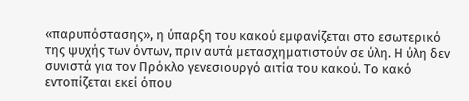«παρυπόστασης», η ύπαρξη του κακού εμφανίζεται στο εσωτερικό της ψυχής των όντων, πριν αυτά μετασχηματιστούν σε ύλη. Η ύλη δεν συνιστά για τον Πρόκλο γενεσιουργό αιτία του κακού. Το κακό εντοπίζεται εκεί όπου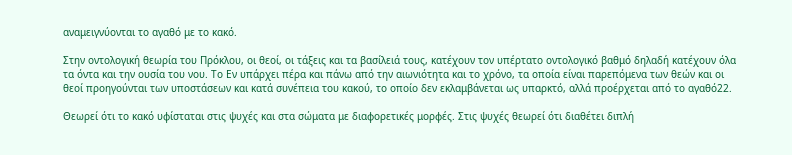αναμειγνύονται το αγαθό με το κακό.

Στην οντολογική θεωρία του Πρόκλου, οι θεοί, οι τάξεις και τα βασίλειά τους, κατέχουν τον υπέρτατο οντολογικό βαθμό δηλαδή κατέχουν όλα τα όντα και την ουσία του νου. Το Εν υπάρχει πέρα και πάνω από την αιωνιότητα και το χρόνο, τα οποία είναι παρεπόμενα των θεών και οι θεοί προηγούνται των υποστάσεων και κατά συνέπεια του κακού, το οποίο δεν εκλαμβάνεται ως υπαρκτό, αλλά προέρχεται από το αγαθό22.

Θεωρεί ότι το κακό υφίσταται στις ψυχές και στα σώματα με διαφορετικές μορφές. Στις ψυχές θεωρεί ότι διαθέτει διπλή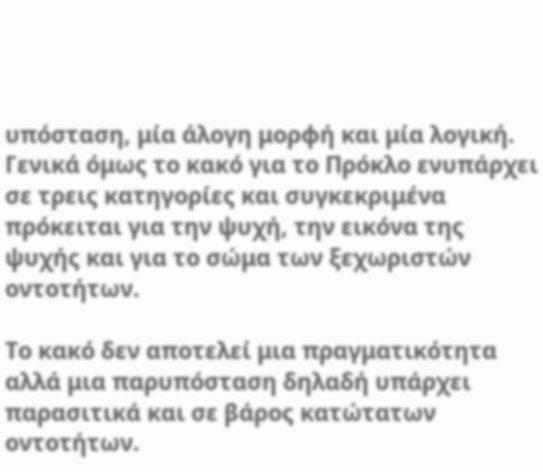υπόσταση, μία άλογη μορφή και μία λογική. Γενικά όμως το κακό για το Πρόκλο ενυπάρχει σε τρεις κατηγορίες και συγκεκριμένα πρόκειται για την ψυχή, την εικόνα της ψυχής και για το σώμα των ξεχωριστών οντοτήτων.

Το κακό δεν αποτελεί μια πραγματικότητα αλλά μια παρυπόσταση δηλαδή υπάρχει παρασιτικά και σε βάρος κατώτατων οντοτήτων.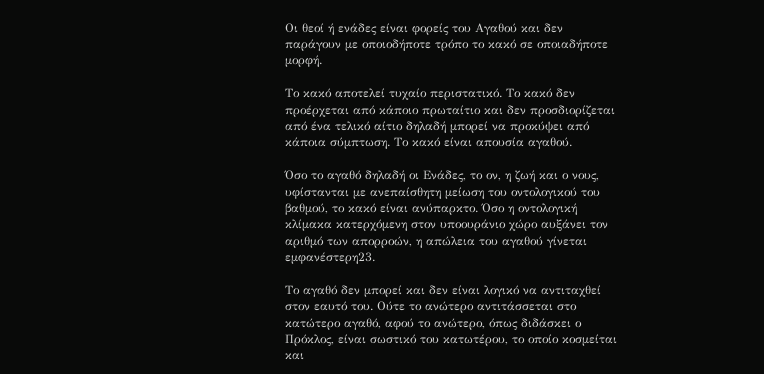Οι θεοί ή ενάδες είναι φορείς του Αγαθού και δεν παράγουν με οποιοδήποτε τρόπο το κακό σε οποιαδήποτε μορφή.

Το κακό αποτελεί τυχαίο περιστατικό. Το κακό δεν προέρχεται από κάποιο πρωταίτιο και δεν προσδιορίζεται από ένα τελικό αίτιο δηλαδή μπορεί να προκύψει από κάποια σύμπτωση. Το κακό είναι απουσία αγαθού.

Όσο το αγαθό δηλαδή οι Ενάδες, το ον, η ζωή και ο νους, υφίστανται με ανεπαίσθητη μείωση του οντολογικού του βαθμού, το κακό είναι ανύπαρκτο. Όσο η οντολογική κλίμακα κατερχόμενη στον υποουράνιο χώρο αυξάνει τον αριθμό των απορροών, η απώλεια του αγαθού γίνεται εμφανέστερη23.

Το αγαθό δεν μπορεί και δεν είναι λογικό να αντιταχθεί στον εαυτό του. Ούτε το ανώτερο αντιτάσσεται στο κατώτερο αγαθό, αφού το ανώτερο, όπως διδάσκει ο Πρόκλος, είναι σωστικό του κατωτέρου, το οποίο κοσμείται και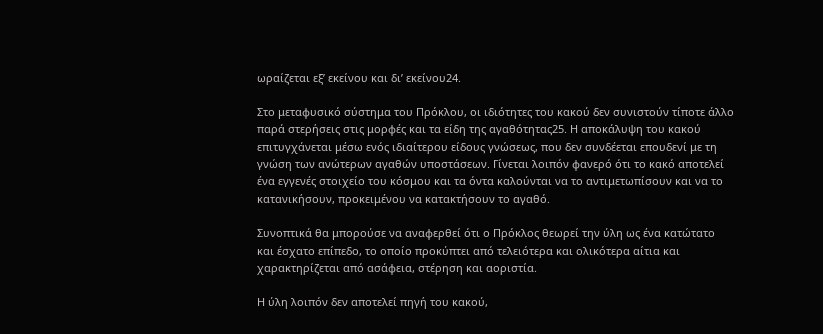ωραίζεται εξ’ εκείνου και δι’ εκείνου24.

Στο μεταφυσικό σύστημα του Πρόκλου, οι ιδιότητες του κακού δεν συνιστούν τίποτε άλλο παρά στερήσεις στις μορφές και τα είδη της αγαθότητας25. Η αποκάλυψη του κακού επιτυγχάνεται μέσω ενός ιδιαίτερου είδους γνώσεως, που δεν συνδέεται επουδενί με τη γνώση των ανώτερων αγαθών υποστάσεων. Γίνεται λοιπόν φανερό ότι το κακό αποτελεί ένα εγγενές στοιχείο του κόσμου και τα όντα καλούνται να το αντιμετωπίσουν και να το κατανικήσουν, προκειμένου να κατακτήσουν το αγαθό.

Συνοπτικά θα μπορούσε να αναφερθεί ότι ο Πρόκλος θεωρεί την ύλη ως ένα κατώτατο και έσχατο επίπεδο, το οποίο προκύπτει από τελειότερα και ολικότερα αίτια και χαρακτηρίζεται από ασάφεια, στέρηση και αοριστία.

Η ύλη λοιπόν δεν αποτελεί πηγή του κακού,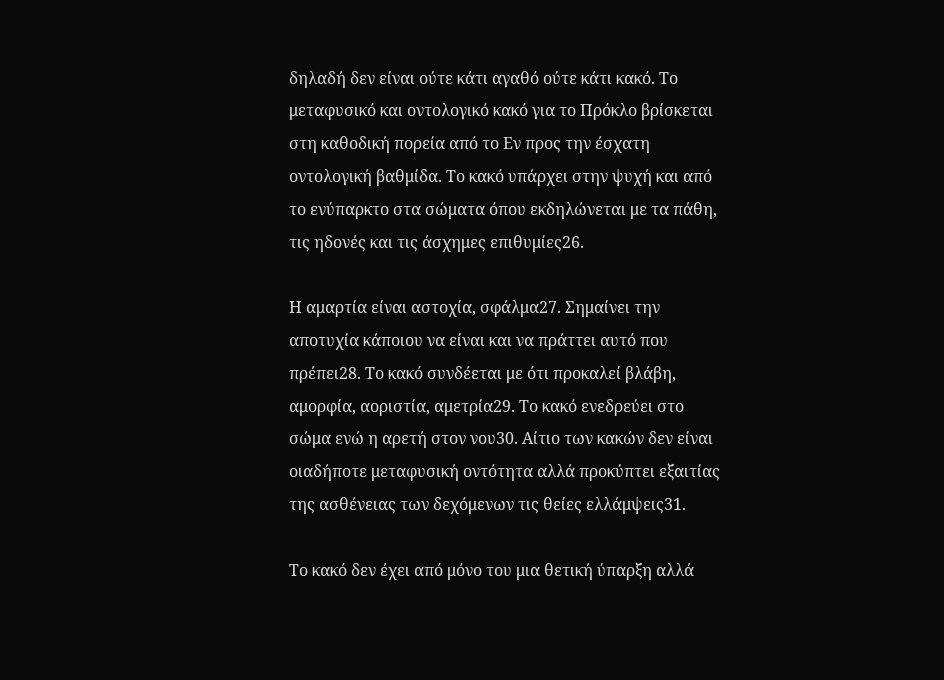δηλαδή δεν είναι ούτε κάτι αγαθό ούτε κάτι κακό. Το μεταφυσικό και οντολογικό κακό για το Πρόκλο βρίσκεται στη καθοδική πορεία από το Εν προς την έσχατη οντολογική βαθμίδα. Το κακό υπάρχει στην ψυχή και από το ενύπαρκτο στα σώματα όπου εκδηλώνεται με τα πάθη, τις ηδονές και τις άσχημες επιθυμίες26.

Η αμαρτία είναι αστοχία, σφάλμα27. Σημαίνει την αποτυχία κάποιου να είναι και να πράττει αυτό που πρέπει28. Το κακό συνδέεται με ότι προκαλεί βλάβη, αμορφία, αοριστία, αμετρία29. Το κακό ενεδρεύει στο σώμα ενώ η αρετή στον νου30. Αίτιο των κακών δεν είναι οιαδήποτε μεταφυσική οντότητα αλλά προκύπτει εξαιτίας της ασθένειας των δεχόμενων τις θείες ελλάμψεις31.

Το κακό δεν έχει από μόνο του μια θετική ύπαρξη αλλά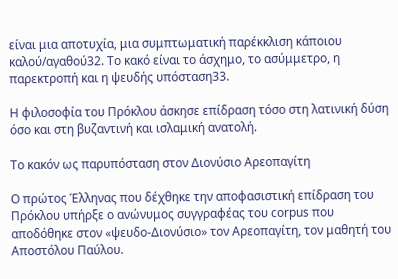είναι μια αποτυχία, μια συμπτωματική παρέκκλιση κάποιου καλού/αγαθού32. Το κακό είναι το άσχημο, το ασύμμετρο, η παρεκτροπή και η ψευδής υπόσταση33.

Η φιλοσοφία του Πρόκλου άσκησε επίδραση τόσο στη λατινική δύση όσο και στη βυζαντινή και ισλαμική ανατολή.

Το κακόν ως παρυπόσταση στον Διονύσιο Αρεοπαγίτη

Ο πρώτος Έλληνας που δέχθηκε την αποφασιστική επίδραση του Πρόκλου υπήρξε ο ανώνυμος συγγραφέας του corpus που αποδόθηκε στον «ψευδο-Διονύσιο» τον Αρεοπαγίτη, τον μαθητή του Αποστόλου Παύλου.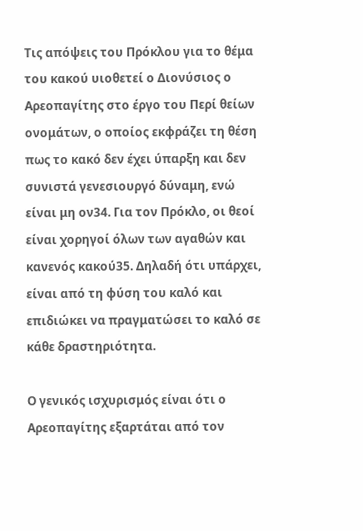Τις απόψεις του Πρόκλου για το θέμα του κακού υιοθετεί ο Διονύσιος ο Αρεοπαγίτης στο έργο του Περί θείων ονομάτων, ο οποίος εκφράζει τη θέση πως το κακό δεν έχει ύπαρξη και δεν συνιστά γενεσιουργό δύναμη, ενώ είναι μη ον34. Για τον Πρόκλο, οι θεοί είναι χορηγοί όλων των αγαθών και κανενός κακού35. Δηλαδή ότι υπάρχει, είναι από τη φύση του καλό και επιδιώκει να πραγματώσει το καλό σε κάθε δραστηριότητα.

Ο γενικός ισχυρισμός είναι ότι ο Αρεοπαγίτης εξαρτάται από τον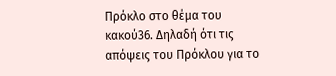Πρόκλο στο θέμα του κακού36. Δηλαδή ότι τις απόψεις του Πρόκλου για το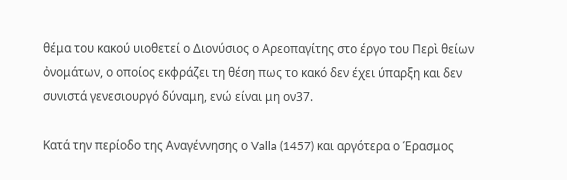θέμα του κακού υιοθετεί ο Διονύσιος ο Αρεοπαγίτης στο έργο του Περὶ θείων ὀνομάτων, ο οποίος εκφράζει τη θέση πως το κακό δεν έχει ύπαρξη και δεν συνιστά γενεσιουργό δύναμη, ενώ είναι μη ον37.

Κατά την περίοδο της Αναγέννησης ο Valla (1457) και αργότερα ο Έρασμος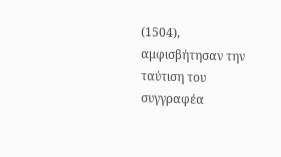(1504), αμφισβήτησαν την ταύτιση του συγγραφέα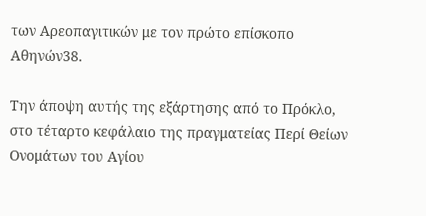των Αρεοπαγιτικών με τον πρώτο επίσκοπο Αθηνών38.

Την άποψη αυτής της εξάρτησης από το Πρόκλο, στο τέταρτο κεφάλαιο της πραγματείας Περί Θείων Ονομάτων του Αγίου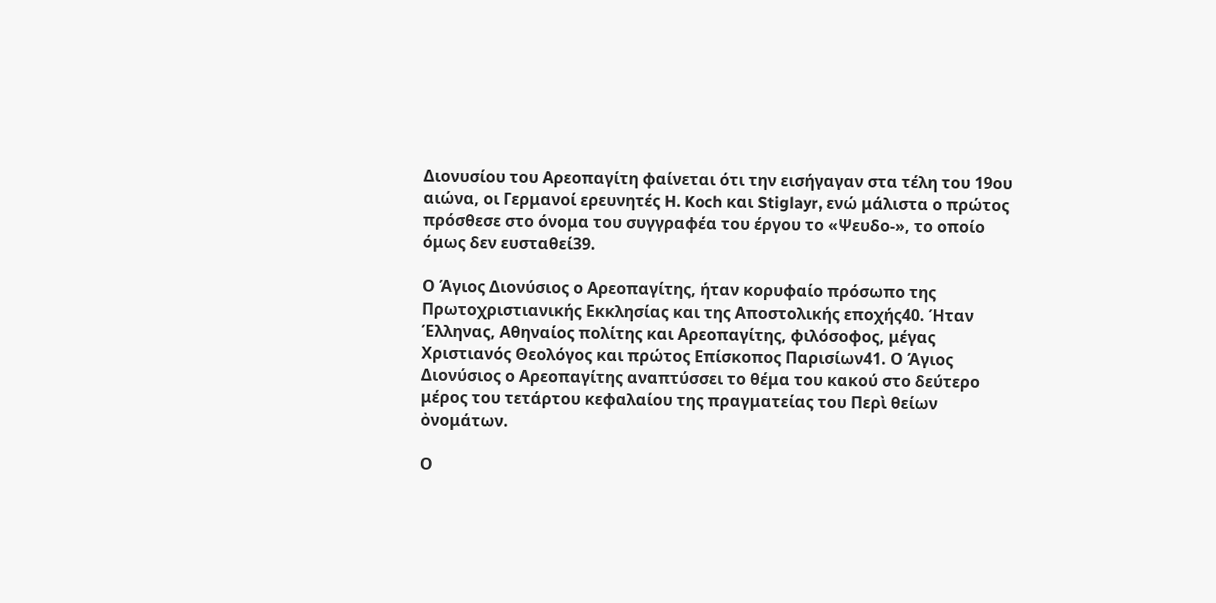Διονυσίου του Αρεοπαγίτη φαίνεται ότι την εισήγαγαν στα τέλη του 19ου αιώνα, οι Γερμανοί ερευνητές H. Koch και Stiglayr, ενώ μάλιστα ο πρώτος πρόσθεσε στο όνομα του συγγραφέα του έργου το «Ψευδο-», το οποίο όμως δεν ευσταθεί39.

Ο Άγιος Διονύσιος ο Αρεοπαγίτης, ήταν κορυφαίο πρόσωπο της Πρωτοχριστιανικής Εκκλησίας και της Αποστολικής εποχής40. Ήταν Έλληνας, Αθηναίος πολίτης και Αρεοπαγίτης, φιλόσοφος, μέγας Χριστιανός Θεολόγος και πρώτος Επίσκοπος Παρισίων41. Ο Άγιος Διονύσιος ο Αρεοπαγίτης αναπτύσσει το θέμα του κακού στο δεύτερο μέρος του τετάρτου κεφαλαίου της πραγματείας του Περὶ θείων ὀνομάτων.

Ο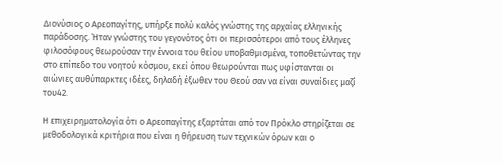Διονύσιος ο Αρεοπαγίτης, υπήρξε πολύ καλός γνώστης της αρχαίας ελληνικής παράδοσης. Ήταν γνώστης του γεγονότος ότι οι περισσότεροι από τους έλληνες φιλοσόφους θεωρούσαν την έννοια του θείου υποβαθμισμένα, τοποθετώντας την στο επίπεδο του νοητού κόσμου, εκεί όπου θεωρούνται πως υφίστανται οι αιώνιες αυθύπαρκτες ιδέες, δηλαδή έξωθεν του Θεού σαν να είναι συναίδιες μαζί του42.

Η επιχειρηματολογία ότι ο Αρεοπαγίτης εξαρτάται από τον Πρόκλο στηρίζεται σε μεθοδολογικά κριτήρια που είναι η θήρευση των τεχνικών όρων και ο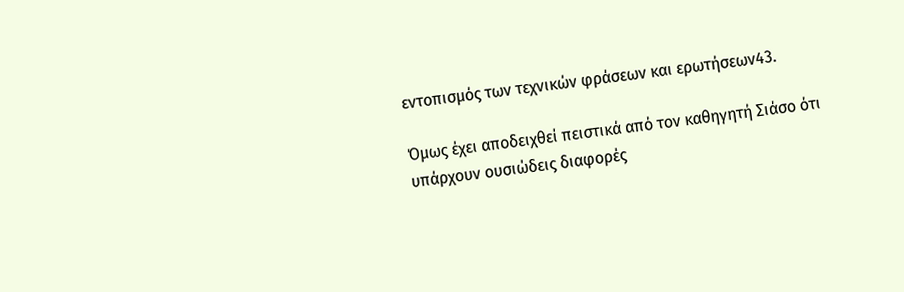εντοπισμός των τεχνικών φράσεων και ερωτήσεων43.

Όμως έχει αποδειχθεί πειστικά από τον καθηγητή Σιάσο ότι υπάρχουν ουσιώδεις διαφορές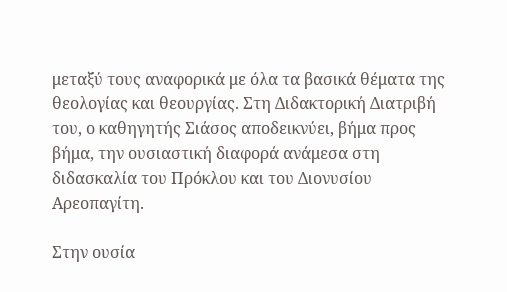μεταξύ τους αναφορικά με όλα τα βασικά θέματα της θεολογίας και θεουργίας. Στη Διδακτορική Διατριβή του, ο καθηγητής Σιάσος αποδεικνύει, βήμα προς βήμα, την ουσιαστική διαφορά ανάμεσα στη διδασκαλία του Πρόκλου και του Διονυσίου Αρεοπαγίτη.

Στην ουσία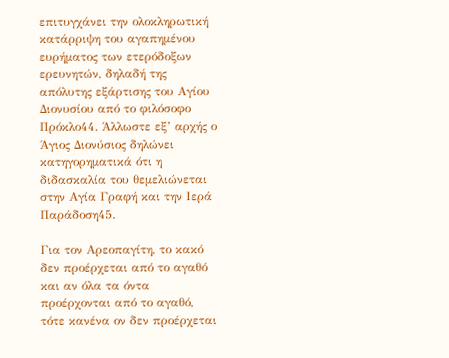επιτυγχάνει την ολοκληρωτική κατάρριψη του αγαπημένου ευρήματος των ετερόδοξων ερευνητών, δηλαδή της απόλυτης εξάρτισης του Αγίου Διονυσίου από το φιλόσοφο Πρόκλο44. Άλλωστε εξ’ αρχής ο Άγιος Διονύσιος δηλώνει κατηγορηματικά ότι η διδασκαλία του θεμελιώνεται στην Αγία Γραφή και την Ιερά Παράδοση45.

Για τον Αρεοπαγίτη, το κακό δεν προέρχεται από το αγαθό και αν όλα τα όντα προέρχονται από το αγαθό, τότε κανένα ον δεν προέρχεται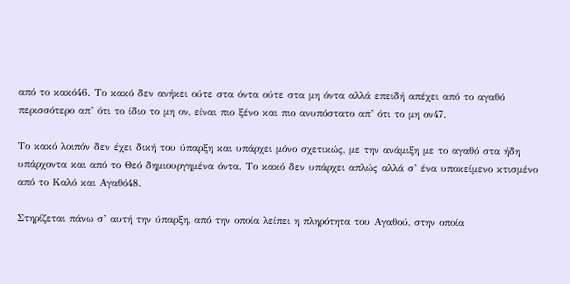από το κακό46. Το κακό δεν ανήκει ούτε στα όντα ούτε στα μη όντα αλλά επειδή απέχει από το αγαθό περισσότερο απ’ ότι το ίδιο το μη ον, είναι πιο ξένο και πιο ανυπόστατο απ’ ότι το μη ον47.

Το κακό λοιπόν δεν έχει δική του ύπαρξη και υπάρχει μόνο σχετικώς, με την ανάμιξη με το αγαθό στα ήδη υπάρχοντα και από το Θεό δημιουργημένα όντα. Το κακό δεν υπάρχει απλώς αλλά σ’ ένα υποκείμενο κτισμένο από το Καλό και Αγαθό48.

Στηρίζεται πάνω σ’ αυτή την ύπαρξη, από την οποία λείπει η πληρότητα του Αγαθού, στην οποία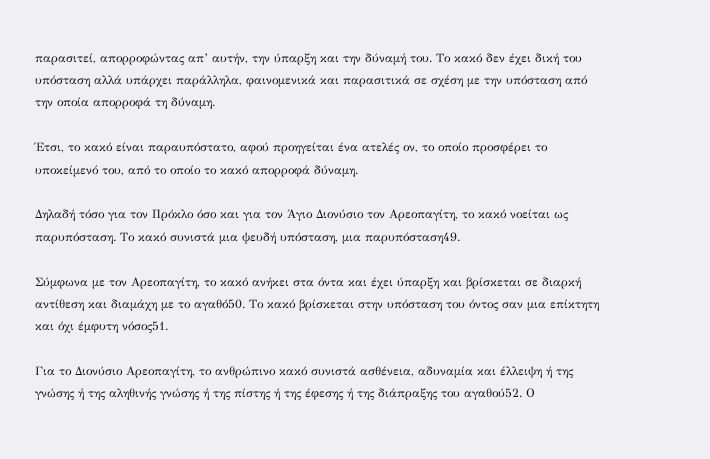παρασιτεί, απορροφώντας απ’ αυτήν, την ύπαρξη και την δύναμή του. Το κακό δεν έχει δική του υπόσταση αλλά υπάρχει παράλληλα, φαινομενικά και παρασιτικά σε σχέση με την υπόσταση από την οποία απορροφά τη δύναμη.

Έτσι, το κακό είναι παραυπόστατο, αφού προηγείται ένα ατελές ον, το οποίο προσφέρει το υποκείμενό του, από το οποίο το κακό απορροφά δύναμη.

Δηλαδή τόσο για τον Πρόκλο όσο και για τον Άγιο Διονύσιο τον Αρεοπαγίτη, το κακό νοείται ως παρυπόσταση. Το κακό συνιστά μια ψευδή υπόσταση, μια παρυπόσταση49.

Σύμφωνα με τον Αρεοπαγίτη, το κακό ανήκει στα όντα και έχει ύπαρξη και βρίσκεται σε διαρκή αντίθεση και διαμάχη με το αγαθό50. Το κακό βρίσκεται στην υπόσταση του όντος σαν μια επίκτητη και όχι έμφυτη νόσος51.

Για το Διονύσιο Αρεοπαγίτη, το ανθρώπινο κακό συνιστά ασθένεια, αδυναμία και έλλειψη ή της γνώσης ή της αληθινής γνώσης ή της πίστης ή της έφεσης ή της διάπραξης του αγαθού52. Ο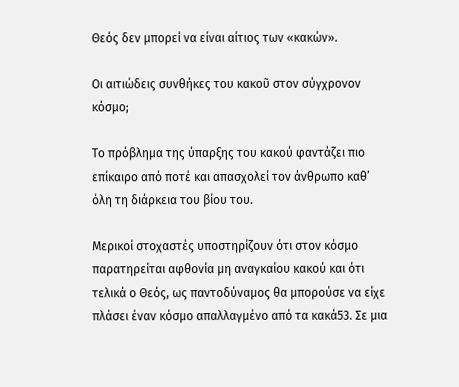Θεός δεν μπορεί να είναι αίτιος των «κακών».

Οι αιτιώδεις συνθήκες του κακοῦ στον σύγχρονον κόσμο;

Το πρόβλημα της ύπαρξης του κακού φαντάζει πιο επίκαιρο από ποτέ και απασχολεί τον άνθρωπο καθ’ όλη τη διάρκεια του βίου του.

Μερικοί στοχαστές υποστηρίζουν ότι στον κόσμο παρατηρείται αφθονία μη αναγκαίου κακού και ότι τελικά ο Θεός, ως παντοδύναμος θα μπορούσε να είχε πλάσει έναν κόσμο απαλλαγμένο από τα κακά53. Σε μια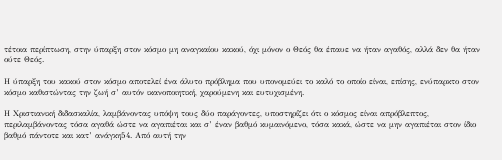τέτοια περίπτωση, στην ύπαρξη στον κόσμο μη αναγκαίου κακού, όχι μόνον ο Θεός θα έπαυε να ήταν αγαθός, αλλά δεν θα ήταν ούτε Θεός.

Η ύπαρξη του κακού στον κόσμο αποτελεί ένα άλυτο πρόβλημα που υπονομεύει το καλό το οποίο είναι, επίσης, ενύπαρκτο στον κόσμο καθιστώντας την ζωή σ’ αυτόν ικανοποιητική, χαρούμενη και ευτυχισμένη.

Η Χριστιανική διδασκαλία, λαμβάνοντας υπόψη τους δύο παράγοντες, υποστηρίζει ότι ο κόσμος είναι απρόβλεπτος, περιλαμβάνοντας τόσα αγαθά ώστε να αγαπιέται και σ’ έναν βαθμό κυμαινόμενο, τόσα κακά, ώστε να μην αγαπιέται στον ίδιο βαθμό πάντοτε και κατ’ ανάγκη54. Από αυτή την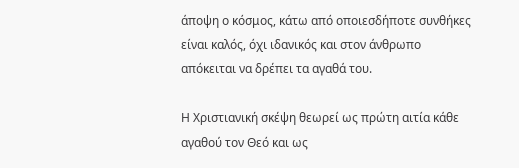άποψη ο κόσμος, κάτω από οποιεσδήποτε συνθήκες είναι καλός, όχι ιδανικός και στον άνθρωπο απόκειται να δρέπει τα αγαθά του.

Η Χριστιανική σκέψη θεωρεί ως πρώτη αιτία κάθε αγαθού τον Θεό και ως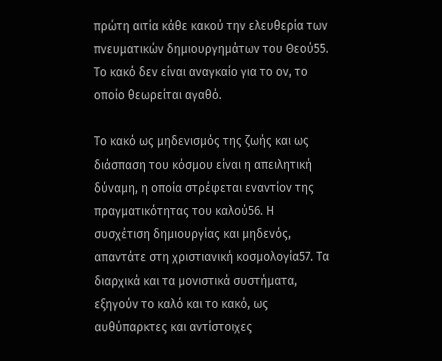πρώτη αιτία κάθε κακού την ελευθερία των πνευματικών δημιουργημάτων του Θεού55. Το κακό δεν είναι αναγκαίο για το ον, το οποίο θεωρείται αγαθό.

Το κακό ως μηδενισμός της ζωής και ως διάσπαση του κόσμου είναι η απειλητική δύναμη, η οποία στρέφεται εναντίον της πραγματικότητας του καλού56. Η συσχέτιση δημιουργίας και μηδενός, απαντάτε στη χριστιανική κοσμολογία57. Τα διαρχικά και τα μονιστικά συστήματα, εξηγούν το καλό και το κακό, ως αυθύπαρκτες και αντίστοιχες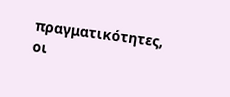πραγματικότητες, οι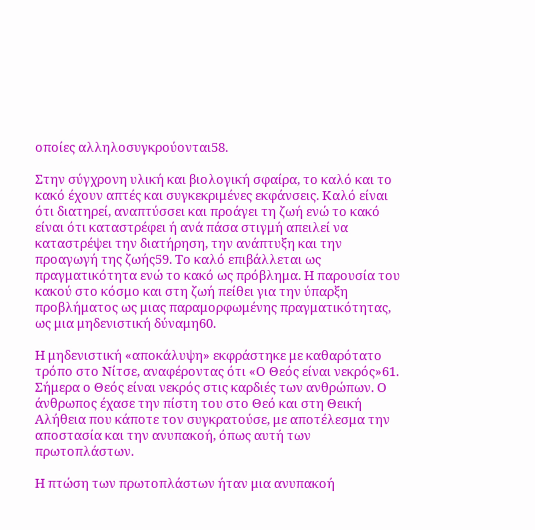οποίες αλληλοσυγκρούονται58.

Στην σύγχρονη υλική και βιολογική σφαίρα, το καλό και το κακό έχουν απτές και συγκεκριμένες εκφάνσεις. Καλό είναι ότι διατηρεί, αναπτύσσει και προάγει τη ζωή ενώ το κακό είναι ότι καταστρέφει ή ανά πάσα στιγμή απειλεί να καταστρέψει την διατήρηση, την ανάπτυξη και την προαγωγή της ζωής59. Το καλό επιβάλλεται ως πραγματικότητα ενώ το κακό ως πρόβλημα. Η παρουσία του κακού στο κόσμο και στη ζωή πείθει για την ύπαρξη προβλήματος ως μιας παραμορφωμένης πραγματικότητας, ως μια μηδενιστική δύναμη60.

Η μηδενιστική «αποκάλυψη» εκφράστηκε με καθαρότατο τρόπο στο Νίτσε, αναφέροντας ότι «Ο Θεός είναι νεκρός»61. Σήμερα ο Θεός είναι νεκρός στις καρδιές των ανθρώπων. Ο άνθρωπος έχασε την πίστη του στο Θεό και στη Θεική Αλήθεια που κάποτε τον συγκρατούσε, με αποτέλεσμα την αποστασία και την ανυπακοή, όπως αυτή των πρωτοπλάστων.

Η πτώση των πρωτοπλάστων ήταν μια ανυπακοή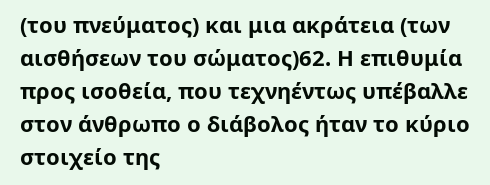(του πνεύματος) και μια ακράτεια (των αισθήσεων του σώματος)62. Η επιθυμία προς ισοθεία, που τεχνηέντως υπέβαλλε στον άνθρωπο ο διάβολος ήταν το κύριο στοιχείο της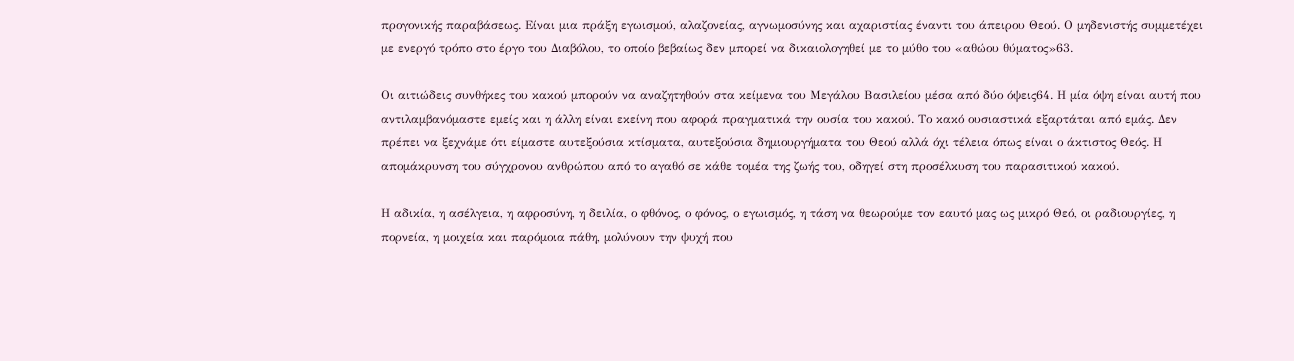προγονικής παραβάσεως. Είναι μια πράξη εγωισμού, αλαζονείας, αγνωμοσύνης και αχαριστίας έναντι του άπειρου Θεού. Ο μηδενιστής συμμετέχει με ενεργό τρόπο στο έργο του Διαβόλου, το οποίο βεβαίως δεν μπορεί να δικαιολογηθεί με το μύθο του «αθώου θύματος»63.

Οι αιτιώδεις συνθήκες του κακού μπορούν να αναζητηθούν στα κείμενα του Μεγάλου Βασιλείου μέσα από δύο όψεις64. Η μία όψη είναι αυτή που αντιλαμβανόμαστε εμείς και η άλλη είναι εκείνη που αφορά πραγματικά την ουσία του κακού. Το κακό ουσιαστικά εξαρτάται από εμάς. Δεν πρέπει να ξεχνάμε ότι είμαστε αυτεξούσια κτίσματα, αυτεξούσια δημιουργήματα του Θεού αλλά όχι τέλεια όπως είναι ο άκτιστος Θεός. Η απομάκρυνση του σύγχρονου ανθρώπου από το αγαθό σε κάθε τομέα της ζωής του, οδηγεί στη προσέλκυση του παρασιτικού κακού.

Η αδικία, η ασέλγεια, η αφροσύνη, η δειλία, ο φθόνος, ο φόνος, ο εγωισμός, η τάση να θεωρούμε τον εαυτό μας ως μικρό Θεό, οι ραδιουργίες, η πορνεία, η μοιχεία και παρόμοια πάθη, μολύνουν την ψυχή που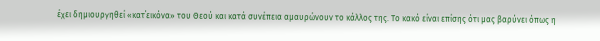έχει δημιουργηθεί «κατ΄εικόνα» του Θεού και κατά συνέπεια αμαυρώνουν το κάλλος της. Το κακό είναι επίσης ότι μας βαρύνει όπως η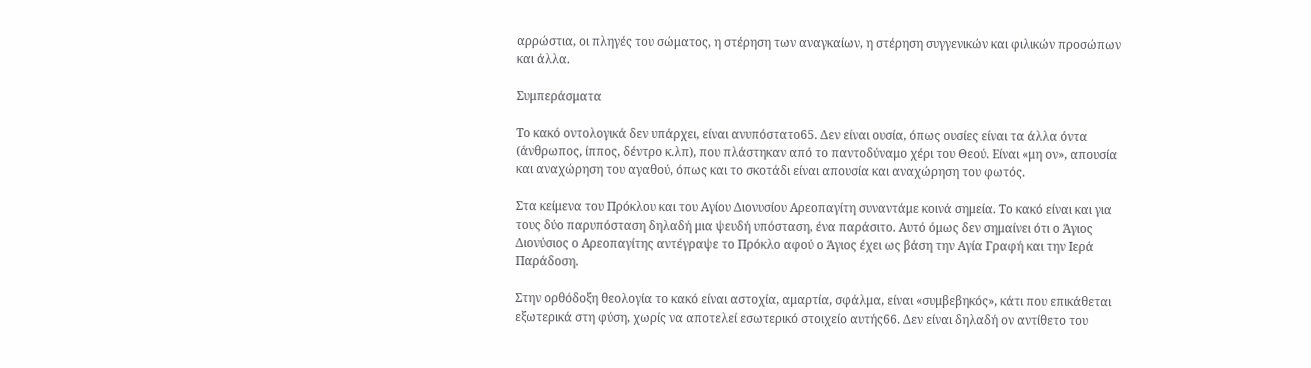αρρώστια, οι πληγές του σώματος, η στέρηση των αναγκαίων, η στέρηση συγγενικών και φιλικών προσώπων και άλλα.

Συμπεράσματα

Το κακό οντολογικά δεν υπάρχει, είναι ανυπόστατο65. Δεν είναι ουσία, όπως ουσίες είναι τα άλλα όντα (άνθρωπος, ίππος, δέντρο κ.λπ), που πλάστηκαν από το παντοδύναμο χέρι του Θεού. Είναι «μη ον», απουσία και αναχώρηση του αγαθού, όπως και το σκοτάδι είναι απουσία και αναχώρηση του φωτός.

Στα κείμενα του Πρόκλου και του Αγίου Διονυσίου Αρεοπαγίτη συναντάμε κοινά σημεία. Το κακό είναι και για τους δύο παρυπόσταση δηλαδή μια ψευδή υπόσταση, ένα παράσιτο. Αυτό όμως δεν σημαίνει ότι ο Άγιος Διονύσιος ο Αρεοπαγίτης αντέγραψε το Πρόκλο αφού ο Άγιος έχει ως βάση την Αγία Γραφή και την Ιερά Παράδοση.

Στην ορθόδοξη θεολογία το κακό είναι αστοχία, αμαρτία, σφάλμα, είναι «συμβεβηκός», κάτι που επικάθεται εξωτερικά στη φύση, χωρίς να αποτελεί εσωτερικό στοιχείο αυτής66. Δεν είναι δηλαδή ον αντίθετο του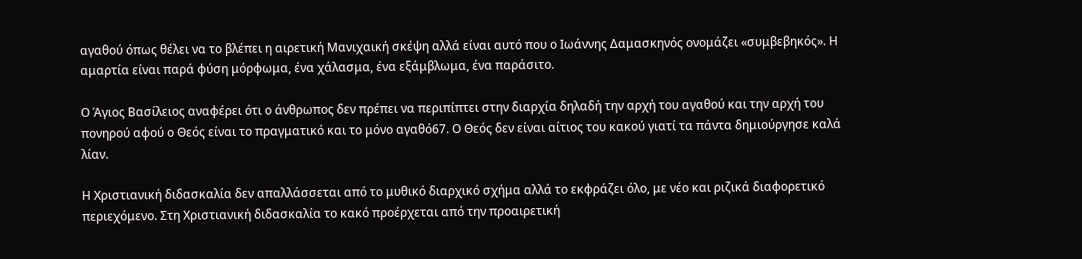αγαθού όπως θέλει να το βλέπει η αιρετική Μανιχαική σκέψη αλλά είναι αυτό που ο Ιωάννης Δαμασκηνός ονομάζει «συμβεβηκός». Η αμαρτία είναι παρά φύση μόρφωμα, ένα χάλασμα, ένα εξάμβλωμα, ένα παράσιτο.

Ο Άγιος Βασίλειος αναφέρει ότι ο άνθρωπος δεν πρέπει να περιπίπτει στην διαρχία δηλαδή την αρχή του αγαθού και την αρχή του πονηρού αφού ο Θεός είναι το πραγματικό και το μόνο αγαθό67. Ο Θεός δεν είναι αίτιος του κακού γιατί τα πάντα δημιούργησε καλά λίαν.

Η Χριστιανική διδασκαλία δεν απαλλάσσεται από το μυθικό διαρχικό σχήμα αλλά το εκφράζει όλο, με νέο και ριζικά διαφορετικό περιεχόμενο. Στη Χριστιανική διδασκαλία το κακό προέρχεται από την προαιρετική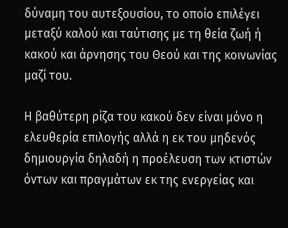δύναμη του αυτεξουσίου, το οποίο επιλέγει μεταξύ καλού και ταύτισης με τη θεία ζωή ή κακού και άρνησης του Θεού και της κοινωνίας μαζί του.

Η βαθύτερη ρίζα του κακού δεν είναι μόνο η ελευθερία επιλογής αλλά η εκ του μηδενός δημιουργία δηλαδή η προέλευση των κτιστών όντων και πραγμάτων εκ της ενεργείας και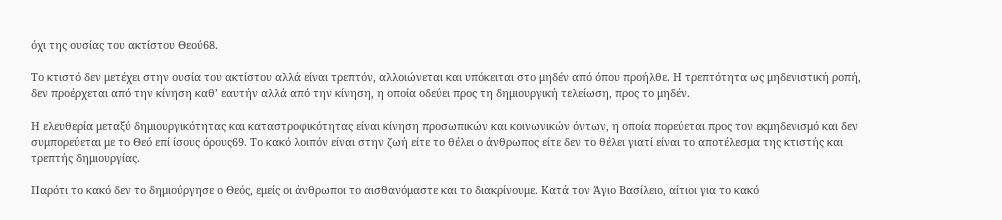όχι της ουσίας του ακτίστου Θεού68.

Το κτιστό δεν μετέχει στην ουσία του ακτίστου αλλά είναι τρεπτόν, αλλοιώνεται και υπόκειται στο μηδέν από όπου προήλθε. Η τρεπτότητα ως μηδενιστική ροπή, δεν προέρχεται από την κίνηση καθ’ εαυτήν αλλά από την κίνηση, η οποία οδεύει προς τη δημιουργική τελείωση, προς το μηδέν.

Η ελευθερία μεταξύ δημιουργικότητας και καταστροφικότητας είναι κίνηση προσωπικών και κοινωνικών όντων, η οποία πορεύεται προς τον εκμηδενισμό και δεν συμπορεύεται με το Θεό επί ίσους όρους69. Το κακό λοιπόν είναι στην ζωή είτε το θέλει ο άνθρωπος είτε δεν το θέλει γιατί είναι το αποτέλεσμα της κτιστής και τρεπτής δημιουργίας.

Παρότι το κακό δεν το δημιούργησε ο Θεός, εμείς οι άνθρωποι το αισθανόμαστε και το διακρίνουμε. Κατά τον Άγιο Βασίλειο, αίτιοι για το κακό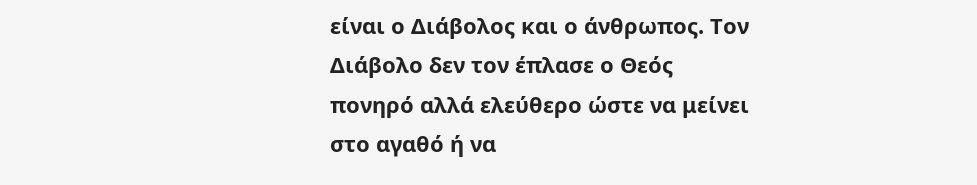είναι ο Διάβολος και ο άνθρωπος. Τον Διάβολο δεν τον έπλασε ο Θεός πονηρό αλλά ελεύθερο ώστε να μείνει στο αγαθό ή να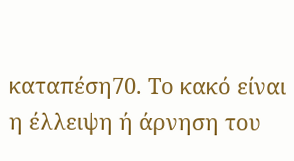καταπέση70. Το κακό είναι η έλλειψη ή άρνηση του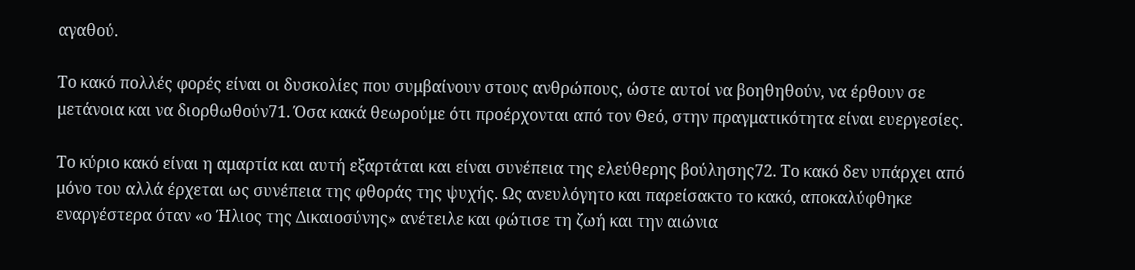αγαθού.

Το κακό πολλές φορές είναι οι δυσκολίες που συμβαίνουν στους ανθρώπους, ώστε αυτοί να βοηθηθούν, να έρθουν σε μετάνοια και να διορθωθούν71. Όσα κακά θεωρούμε ότι προέρχονται από τον Θεό, στην πραγματικότητα είναι ευεργεσίες.

Το κύριο κακό είναι η αμαρτία και αυτή εξαρτάται και είναι συνέπεια της ελεύθερης βούλησης72. Το κακό δεν υπάρχει από μόνο του αλλά έρχεται ως συνέπεια της φθοράς της ψυχής. Ως ανευλόγητο και παρείσακτο το κακό, αποκαλύφθηκε εναργέστερα όταν «ο Ήλιος της Δικαιοσύνης» ανέτειλε και φώτισε τη ζωή και την αιώνια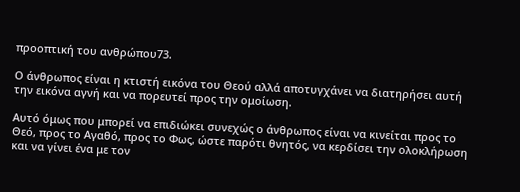προοπτική του ανθρώπου73.

Ο άνθρωπος είναι η κτιστή εικόνα του Θεού αλλά αποτυγχάνει να διατηρήσει αυτή την εικόνα αγνή και να πορευτεί προς την ομοίωση.

Αυτό όμως που μπορεί να επιδιώκει συνεχώς ο άνθρωπος είναι να κινείται προς το Θεό, προς το Αγαθό, προς το Φως, ώστε παρότι θνητός, να κερδίσει την ολοκλήρωση και να γίνει ένα με τον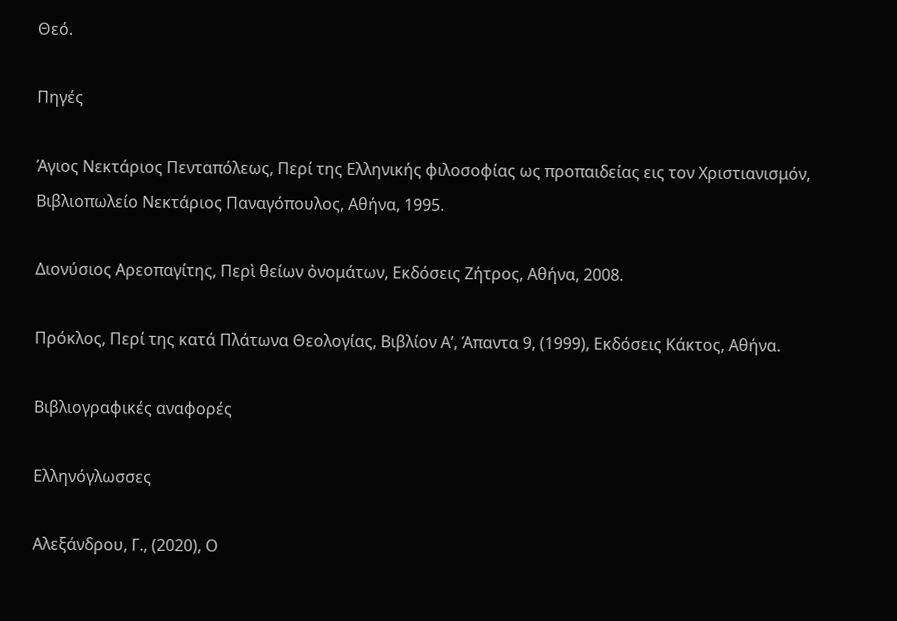Θεό.

Πηγές

Άγιος Νεκτάριος Πενταπόλεως, Περί της Ελληνικής φιλοσοφίας ως προπαιδείας εις τον Χριστιανισμόν, Βιβλιοπωλείο Νεκτάριος Παναγόπουλος, Αθήνα, 1995.

Διονύσιος Αρεοπαγίτης, Περὶ θείων ὀνομάτων, Εκδόσεις Ζήτρος, Αθήνα, 2008.

Πρόκλος, Περί της κατά Πλάτωνα Θεολογίας, Βιβλίον Α’, Άπαντα 9, (1999), Εκδόσεις Κάκτος, Αθήνα.

Βιβλιογραφικές αναφορές

Ελληνόγλωσσες

Αλεξάνδρου, Γ., (2020), Ο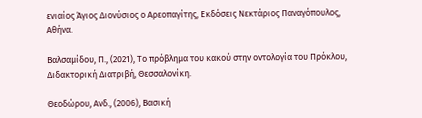ενιαίος Άγιος Διονύσιος ο Αρεοπαγίτης, Εκδόσεις Νεκτάριος Παναγόπουλος, Αθήνα.

Βαλσαμίδου, Π., (2021), Το πρόβλημα του κακού στην οντολογία του Πρόκλου, Διδακτορική Διατριβή, Θεσσαλονίκη.

Θεοδώρου, Ανδ., (2006), Βασική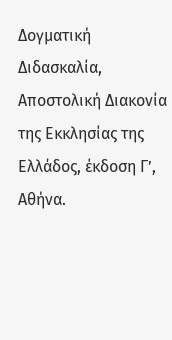Δογματική Διδασκαλία, Αποστολική Διακονία της Εκκλησίας της Ελλάδος, έκδοση Γ’, Αθήνα.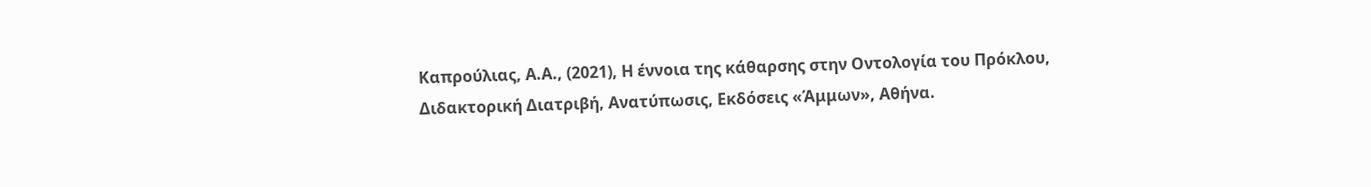Καπρούλιας, Α.Α., (2021), Η έννοια της κάθαρσης στην Οντολογία του Πρόκλου, Διδακτορική Διατριβή, Ανατύπωσις, Εκδόσεις «Άμμων», Αθήνα.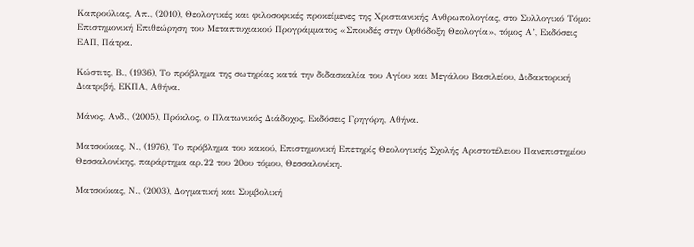Καπρούλιας, Απ., (2010), Θεολογικές και φιλοσοφικές προκείμενες της Χριστιανικής Ανθρωπολογίας, στο Συλλογικό Τόμο: Επιστημονική Επιθεώρηση του Μεταπτυχιακού Προγράμματος «Σπουδές στην Ορθόδοξη Θεολογία», τόμος Α’, Εκδόσεις ΕΑΠ, Πάτρα.

Κώστιτς, Β., (1936), Το πρόβλημα της σωτηρίας κατά την διδασκαλία του Αγίου και Μεγάλου Βασιλείου, Διδακτορική Διατριβή, ΕΚΠΑ, Αθήνα.

Μάνος, Ανδ., (2005), Πρόκλος, ο Πλατωνικός Διάδοχος, Εκδόσεις Γρηγόρη, Αθήνα.

Ματσούκας, Ν., (1976), Το πρόβλημα του κακού, Επιστημονική Επετηρίς Θεολογικής Σχολής Αριστοτέλειου Πανεπιστημίου Θεσσαλονίκης, παράρτημα αρ.22 του 20ου τόμου, Θεσσαλονίκη.

Ματσούκας, Ν., (2003), Δογματική και Συμβολική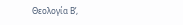Θεολογία Β’,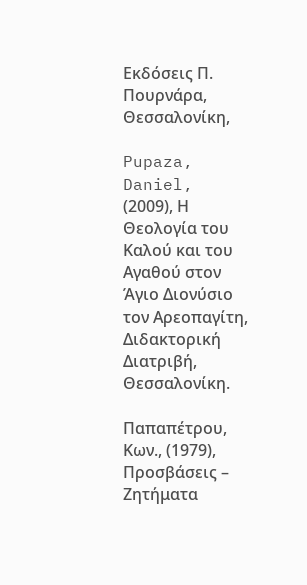Εκδόσεις Π. Πουρνάρα, Θεσσαλονίκη,

Pupaza, Daniel, (2009), Η Θεολογία του Καλού και του Αγαθού στον Άγιο Διονύσιο τον Αρεοπαγίτη, Διδακτορική Διατριβή, Θεσσαλονίκη.

Παπαπέτρου, Κων., (1979), Προσβάσεις – Ζητήματα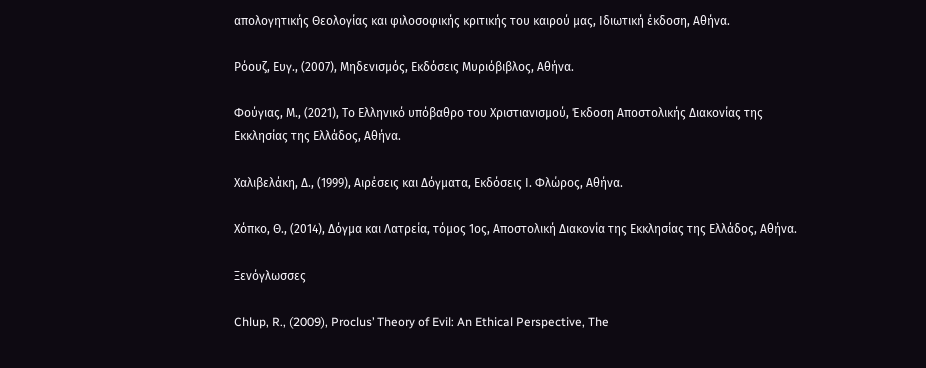απολογητικής Θεολογίας και φιλοσοφικής κριτικής του καιρού μας, Ιδιωτική έκδοση, Αθήνα.

Ρόουζ, Ευγ., (2007), Μηδενισμός, Εκδόσεις Μυριόβιβλος, Αθήνα.

Φούγιας, Μ., (2021), Το Ελληνικό υπόβαθρο του Χριστιανισμού, Έκδοση Αποστολικής Διακονίας της Εκκλησίας της Ελλάδος, Αθήνα.

Χαλιβελάκη, Δ., (1999), Αιρέσεις και Δόγματα, Εκδόσεις Ι. Φλώρος, Αθήνα.

Χόπκο, Θ., (2014), Δόγμα και Λατρεία, τόμος 1ος, Αποστολική Διακονία της Εκκλησίας της Ελλάδος, Αθήνα.

Ξενόγλωσσες

Chlup, R., (2009), Proclus’ Theory of Evil: An Ethical Perspective, The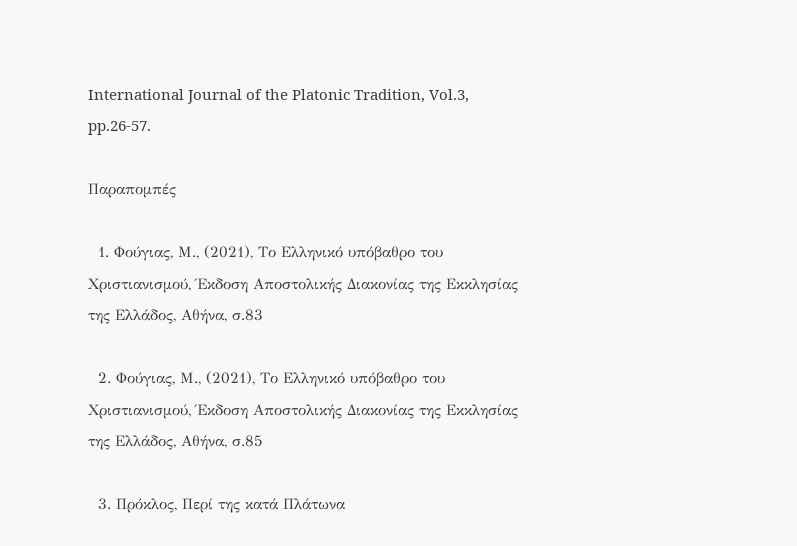International Journal of the Platonic Tradition, Vol.3, pp.26-57.

Παραπομπές

  1. Φούγιας, Μ., (2021), Το Ελληνικό υπόβαθρο του Χριστιανισμού, Έκδοση Αποστολικής Διακονίας της Εκκλησίας της Ελλάδος, Αθήνα, σ.83

  2. Φούγιας, Μ., (2021), Το Ελληνικό υπόβαθρο του Χριστιανισμού, Έκδοση Αποστολικής Διακονίας της Εκκλησίας της Ελλάδος, Αθήνα, σ.85

  3. Πρόκλος, Περί της κατά Πλάτωνα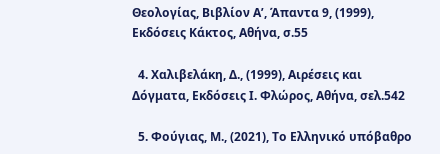Θεολογίας, Βιβλίον Α’, Άπαντα 9, (1999), Εκδόσεις Κάκτος, Αθήνα, σ.55

  4. Χαλιβελάκη, Δ., (1999), Αιρέσεις και Δόγματα, Εκδόσεις Ι. Φλώρος, Αθήνα, σελ.542

  5. Φούγιας, Μ., (2021), Το Ελληνικό υπόβαθρο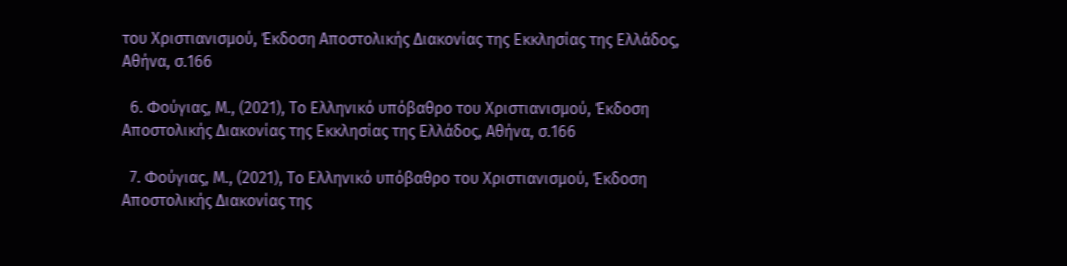του Χριστιανισμού, Έκδοση Αποστολικής Διακονίας της Εκκλησίας της Ελλάδος, Αθήνα, σ.166

  6. Φούγιας, Μ., (2021), Το Ελληνικό υπόβαθρο του Χριστιανισμού, Έκδοση Αποστολικής Διακονίας της Εκκλησίας της Ελλάδος, Αθήνα, σ.166

  7. Φούγιας, Μ., (2021), Το Ελληνικό υπόβαθρο του Χριστιανισμού, Έκδοση Αποστολικής Διακονίας της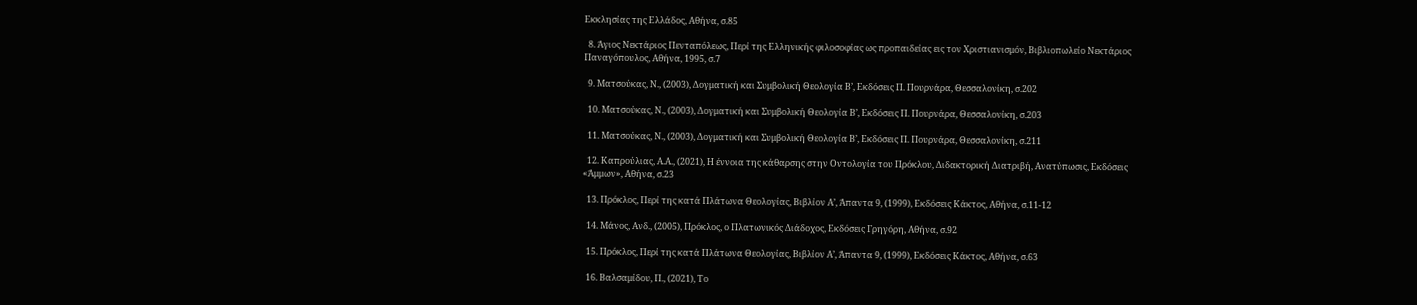Εκκλησίας της Ελλάδος, Αθήνα, σ.85

  8. Άγιος Νεκτάριος Πενταπόλεως, Περί της Ελληνικής φιλοσοφίας ως προπαιδείας εις τον Χριστιανισμόν, Βιβλιοπωλείο Νεκτάριος Παναγόπουλος, Αθήνα, 1995, σ.7

  9. Ματσούκας, Ν., (2003), Δογματική και Συμβολική Θεολογία Β’, Εκδόσεις Π. Πουρνάρα, Θεσσαλονίκη, σ.202

  10. Ματσούκας, Ν., (2003), Δογματική και Συμβολική Θεολογία Β’, Εκδόσεις Π. Πουρνάρα, Θεσσαλονίκη, σ.203

  11. Ματσούκας, Ν., (2003), Δογματική και Συμβολική Θεολογία Β’, Εκδόσεις Π. Πουρνάρα, Θεσσαλονίκη, σ.211

  12. Καπρούλιας, Α.Α., (2021), Η έννοια της κάθαρσης στην Οντολογία του Πρόκλου, Διδακτορική Διατριβή, Ανατύπωσις, Εκδόσεις «Άμμων», Αθήνα, σ.23

  13. Πρόκλος, Περί της κατά Πλάτωνα Θεολογίας, Βιβλίον Α’, Άπαντα 9, (1999), Εκδόσεις Κάκτος, Αθήνα, σ.11-12

  14. Μάνος, Ανδ., (2005), Πρόκλος, ο Πλατωνικός Διάδοχος, Εκδόσεις Γρηγόρη, Αθήνα, σ.92

  15. Πρόκλος, Περί της κατά Πλάτωνα Θεολογίας, Βιβλίον Α’, Άπαντα 9, (1999), Εκδόσεις Κάκτος, Αθήνα, σ.63

  16. Βαλσαμίδου, Π., (2021), Το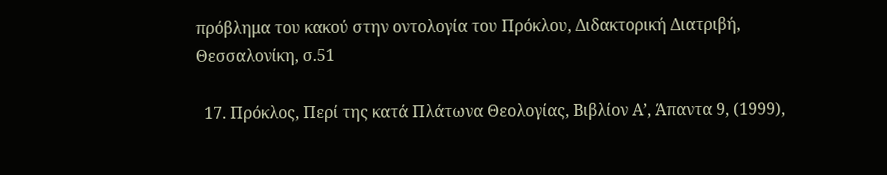πρόβλημα του κακού στην οντολογία του Πρόκλου, Διδακτορική Διατριβή, Θεσσαλονίκη, σ.51

  17. Πρόκλος, Περί της κατά Πλάτωνα Θεολογίας, Βιβλίον Α’, Άπαντα 9, (1999),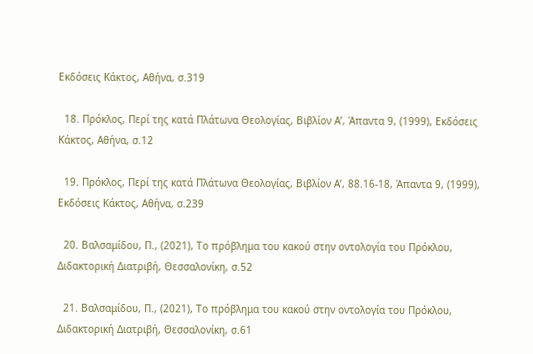Εκδόσεις Κάκτος, Αθήνα, σ.319

  18. Πρόκλος, Περί της κατά Πλάτωνα Θεολογίας, Βιβλίον Α’, Άπαντα 9, (1999), Εκδόσεις Κάκτος, Αθήνα, σ.12

  19. Πρόκλος, Περί της κατά Πλάτωνα Θεολογίας, Βιβλίον Α’, 88.16-18, Άπαντα 9, (1999), Εκδόσεις Κάκτος, Αθήνα, σ.239

  20. Βαλσαμίδου, Π., (2021), Το πρόβλημα του κακού στην οντολογία του Πρόκλου, Διδακτορική Διατριβή, Θεσσαλονίκη, σ.52

  21. Βαλσαμίδου, Π., (2021), Το πρόβλημα του κακού στην οντολογία του Πρόκλου, Διδακτορική Διατριβή, Θεσσαλονίκη, σ.61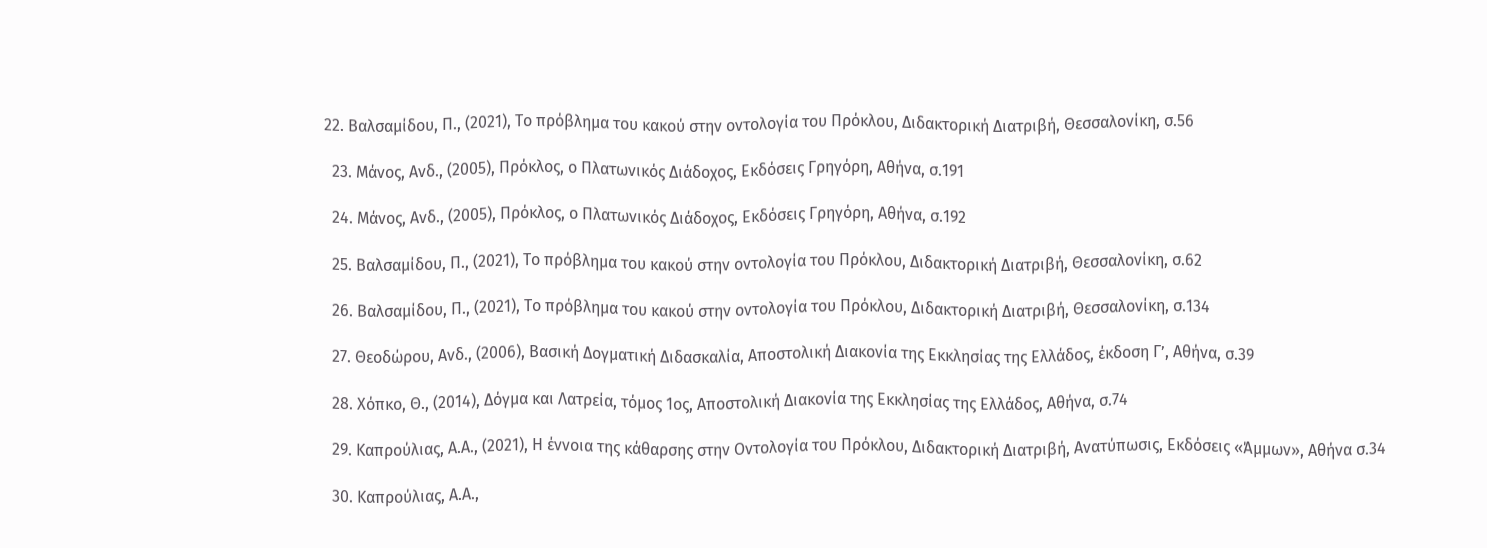22. Βαλσαμίδου, Π., (2021), Το πρόβλημα του κακού στην οντολογία του Πρόκλου, Διδακτορική Διατριβή, Θεσσαλονίκη, σ.56

  23. Μάνος, Ανδ., (2005), Πρόκλος, ο Πλατωνικός Διάδοχος, Εκδόσεις Γρηγόρη, Αθήνα, σ.191

  24. Μάνος, Ανδ., (2005), Πρόκλος, ο Πλατωνικός Διάδοχος, Εκδόσεις Γρηγόρη, Αθήνα, σ.192

  25. Βαλσαμίδου, Π., (2021), Το πρόβλημα του κακού στην οντολογία του Πρόκλου, Διδακτορική Διατριβή, Θεσσαλονίκη, σ.62

  26. Βαλσαμίδου, Π., (2021), Το πρόβλημα του κακού στην οντολογία του Πρόκλου, Διδακτορική Διατριβή, Θεσσαλονίκη, σ.134

  27. Θεοδώρου, Ανδ., (2006), Βασική Δογματική Διδασκαλία, Αποστολική Διακονία της Εκκλησίας της Ελλάδος, έκδοση Γ’, Αθήνα, σ.39

  28. Χόπκο, Θ., (2014), Δόγμα και Λατρεία, τόμος 1ος, Αποστολική Διακονία της Εκκλησίας της Ελλάδος, Αθήνα, σ.74

  29. Καπρούλιας, Α.Α., (2021), Η έννοια της κάθαρσης στην Οντολογία του Πρόκλου, Διδακτορική Διατριβή, Ανατύπωσις, Εκδόσεις «Άμμων», Αθήνα σ.34

  30. Καπρούλιας, Α.Α.,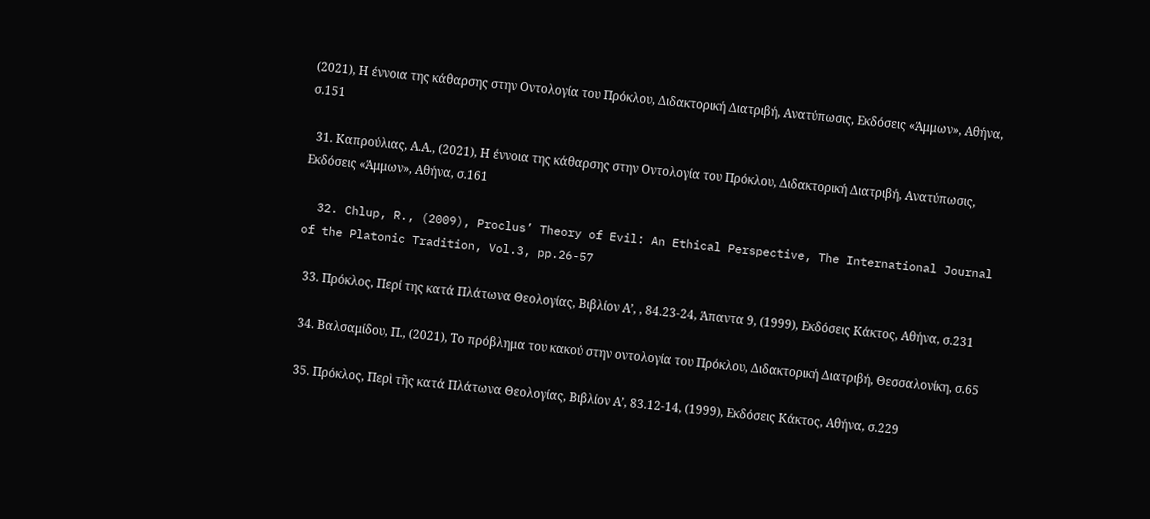(2021), Η έννοια της κάθαρσης στην Οντολογία του Πρόκλου, Διδακτορική Διατριβή, Ανατύπωσις, Εκδόσεις «Άμμων», Αθήνα, σ.151

  31. Καπρούλιας, Α.Α., (2021), Η έννοια της κάθαρσης στην Οντολογία του Πρόκλου, Διδακτορική Διατριβή, Ανατύπωσις, Εκδόσεις «Άμμων», Αθήνα, σ.161

  32. Chlup, R., (2009), Proclus’ Theory of Evil: An Ethical Perspective, The International Journal of the Platonic Tradition, Vol.3, pp.26-57

  33. Πρόκλος, Περί της κατά Πλάτωνα Θεολογίας, Βιβλίον Α’, , 84.23-24, Άπαντα 9, (1999), Εκδόσεις Κάκτος, Αθήνα, σ.231

  34. Βαλσαμίδου, Π., (2021), Το πρόβλημα του κακού στην οντολογία του Πρόκλου, Διδακτορική Διατριβή, Θεσσαλονίκη, σ.65

  35. Πρόκλος, Περὶ τῆς κατά Πλάτωνα Θεολογίας, Βιβλίον Α’, 83.12-14, (1999), Εκδόσεις Κάκτος, Αθήνα, σ.229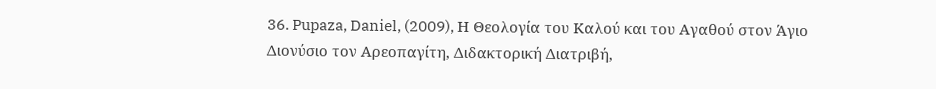36. Pupaza, Daniel, (2009), Η Θεολογία του Καλού και του Αγαθού στον Άγιο Διονύσιο τον Αρεοπαγίτη, Διδακτορική Διατριβή,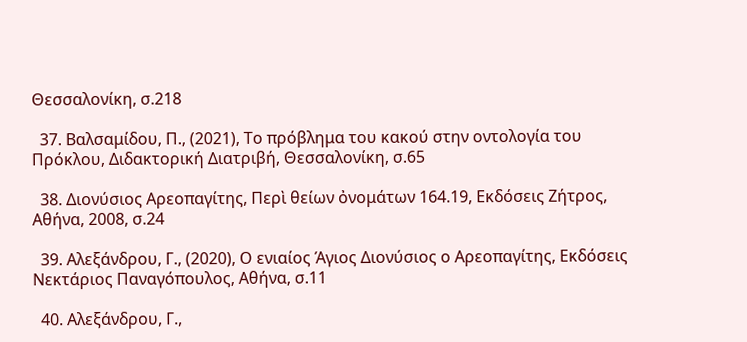Θεσσαλονίκη, σ.218

  37. Βαλσαμίδου, Π., (2021), Το πρόβλημα του κακού στην οντολογία του Πρόκλου, Διδακτορική Διατριβή, Θεσσαλονίκη, σ.65

  38. Διονύσιος Αρεοπαγίτης, Περὶ θείων ὀνομάτων 164.19, Εκδόσεις Ζήτρος, Αθήνα, 2008, σ.24

  39. Αλεξάνδρου, Γ., (2020), Ο ενιαίος Άγιος Διονύσιος ο Αρεοπαγίτης, Εκδόσεις Νεκτάριος Παναγόπουλος, Αθήνα, σ.11

  40. Αλεξάνδρου, Γ.,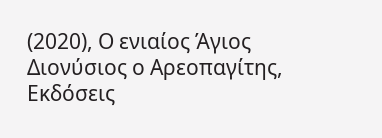(2020), Ο ενιαίος Άγιος Διονύσιος ο Αρεοπαγίτης, Εκδόσεις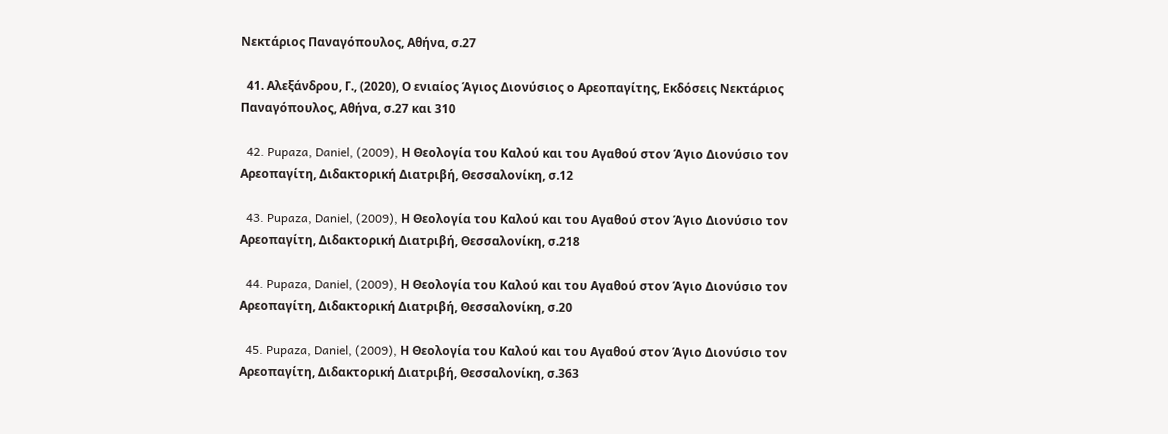Νεκτάριος Παναγόπουλος, Αθήνα, σ.27

  41. Αλεξάνδρου, Γ., (2020), Ο ενιαίος Άγιος Διονύσιος ο Αρεοπαγίτης, Εκδόσεις Νεκτάριος Παναγόπουλος, Αθήνα, σ.27 και 310

  42. Pupaza, Daniel, (2009), Η Θεολογία του Καλού και του Αγαθού στον Άγιο Διονύσιο τον Αρεοπαγίτη, Διδακτορική Διατριβή, Θεσσαλονίκη, σ.12

  43. Pupaza, Daniel, (2009), Η Θεολογία του Καλού και του Αγαθού στον Άγιο Διονύσιο τον Αρεοπαγίτη, Διδακτορική Διατριβή, Θεσσαλονίκη, σ.218

  44. Pupaza, Daniel, (2009), Η Θεολογία του Καλού και του Αγαθού στον Άγιο Διονύσιο τον Αρεοπαγίτη, Διδακτορική Διατριβή, Θεσσαλονίκη, σ.20

  45. Pupaza, Daniel, (2009), Η Θεολογία του Καλού και του Αγαθού στον Άγιο Διονύσιο τον Αρεοπαγίτη, Διδακτορική Διατριβή, Θεσσαλονίκη, σ.363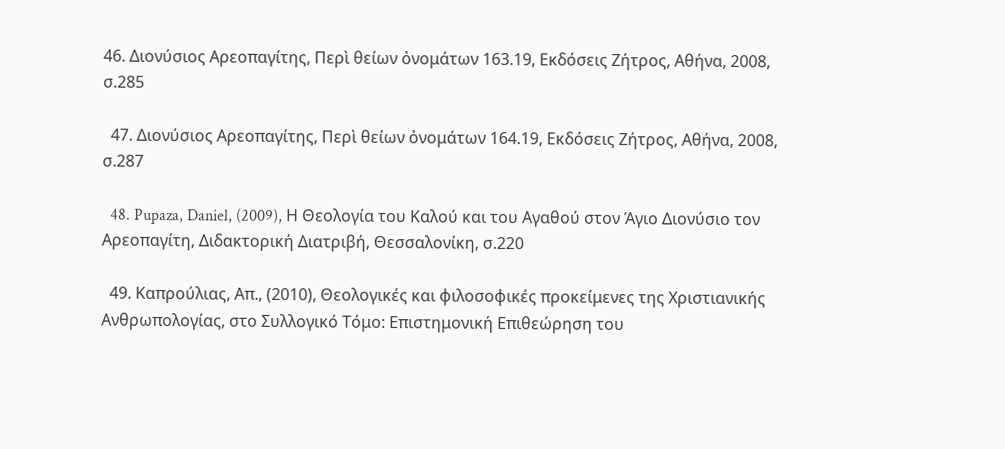46. Διονύσιος Αρεοπαγίτης, Περὶ θείων ὀνομάτων 163.19, Εκδόσεις Ζήτρος, Αθήνα, 2008, σ.285

  47. Διονύσιος Αρεοπαγίτης, Περὶ θείων ὀνομάτων 164.19, Εκδόσεις Ζήτρος, Αθήνα, 2008, σ.287

  48. Pupaza, Daniel, (2009), Η Θεολογία του Καλού και του Αγαθού στον Άγιο Διονύσιο τον Αρεοπαγίτη, Διδακτορική Διατριβή, Θεσσαλονίκη, σ.220

  49. Καπρούλιας, Απ., (2010), Θεολογικές και φιλοσοφικές προκείμενες της Χριστιανικής Ανθρωπολογίας, στο Συλλογικό Τόμο: Επιστημονική Επιθεώρηση του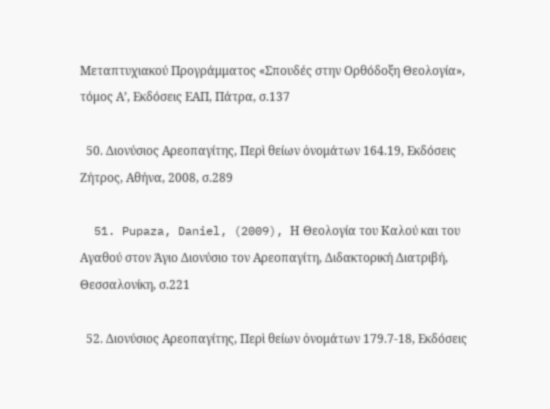Μεταπτυχιακού Προγράμματος «Σπουδές στην Ορθόδοξη Θεολογία», τόμος Α’, Εκδόσεις ΕΑΠ, Πάτρα, σ.137

  50. Διονύσιος Αρεοπαγίτης, Περὶ θείων ὀνομάτων 164.19, Εκδόσεις Ζήτρος, Αθήνα, 2008, σ.289

  51. Pupaza, Daniel, (2009), Η Θεολογία του Καλού και του Αγαθού στον Άγιο Διονύσιο τον Αρεοπαγίτη, Διδακτορική Διατριβή, Θεσσαλονίκη, σ.221

  52. Διονύσιος Αρεοπαγίτης, Περὶ θείων ὀνομάτων 179.7-18, Εκδόσεις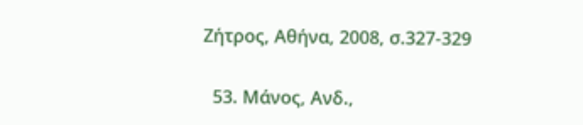Ζήτρος, Αθήνα, 2008, σ.327-329

  53. Μάνος, Ανδ.,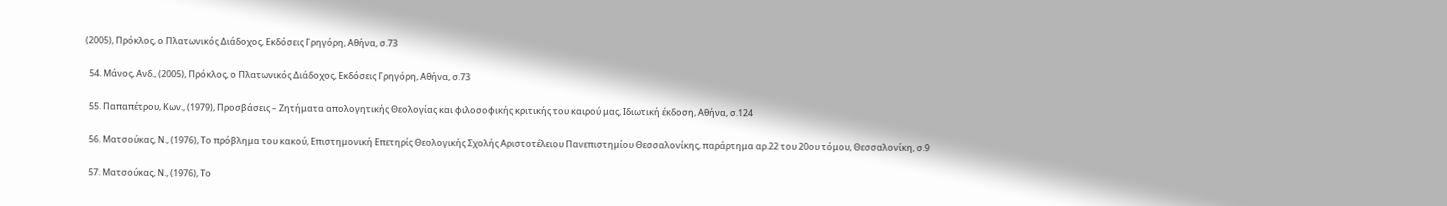(2005), Πρόκλος, ο Πλατωνικός Διάδοχος, Εκδόσεις Γρηγόρη, Αθήνα, σ.73

  54. Μάνος, Ανδ., (2005), Πρόκλος, ο Πλατωνικός Διάδοχος, Εκδόσεις Γρηγόρη, Αθήνα, σ.73

  55. Παπαπέτρου, Κων., (1979), Προσβάσεις – Ζητήματα απολογητικής Θεολογίας και φιλοσοφικής κριτικής του καιρού μας, Ιδιωτική έκδοση, Αθήνα, σ.124

  56. Ματσούκας, Ν., (1976), Το πρόβλημα του κακού, Επιστημονική Επετηρίς Θεολογικής Σχολής Αριστοτέλειου Πανεπιστημίου Θεσσαλονίκης, παράρτημα αρ.22 του 20ου τόμου, Θεσσαλονίκη, σ.9

  57. Ματσούκας, Ν., (1976), Το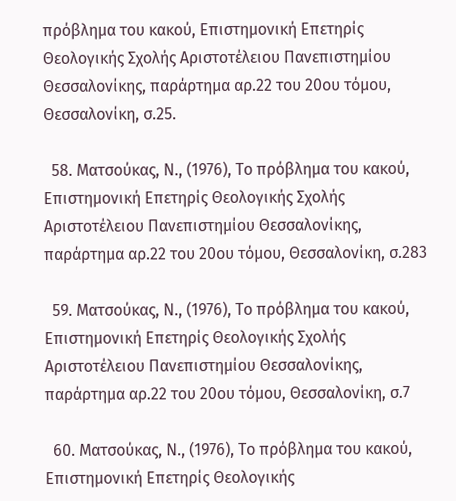πρόβλημα του κακού, Επιστημονική Επετηρίς Θεολογικής Σχολής Αριστοτέλειου Πανεπιστημίου Θεσσαλονίκης, παράρτημα αρ.22 του 20ου τόμου, Θεσσαλονίκη, σ.25.

  58. Ματσούκας, Ν., (1976), Το πρόβλημα του κακού, Επιστημονική Επετηρίς Θεολογικής Σχολής Αριστοτέλειου Πανεπιστημίου Θεσσαλονίκης, παράρτημα αρ.22 του 20ου τόμου, Θεσσαλονίκη, σ.283

  59. Ματσούκας, Ν., (1976), Το πρόβλημα του κακού, Επιστημονική Επετηρίς Θεολογικής Σχολής Αριστοτέλειου Πανεπιστημίου Θεσσαλονίκης, παράρτημα αρ.22 του 20ου τόμου, Θεσσαλονίκη, σ.7

  60. Ματσούκας, Ν., (1976), Το πρόβλημα του κακού, Επιστημονική Επετηρίς Θεολογικής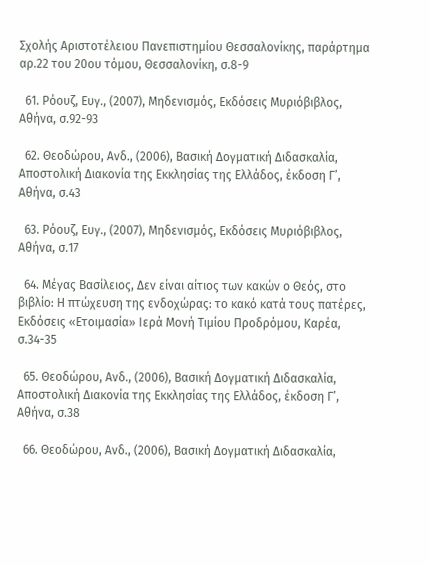Σχολής Αριστοτέλειου Πανεπιστημίου Θεσσαλονίκης, παράρτημα αρ.22 του 20ου τόμου, Θεσσαλονίκη, σ.8-9

  61. Ρόουζ, Ευγ., (2007), Μηδενισμός, Εκδόσεις Μυριόβιβλος, Αθήνα, σ.92-93

  62. Θεοδώρου, Ανδ., (2006), Βασική Δογματική Διδασκαλία, Αποστολική Διακονία της Εκκλησίας της Ελλάδος, έκδοση Γ’, Αθήνα, σ.43

  63. Ρόουζ, Ευγ., (2007), Μηδενισμός, Εκδόσεις Μυριόβιβλος, Αθήνα, σ.17

  64. Μέγας Βασίλειος, Δεν είναι αίτιος των κακών ο Θεός, στο βιβλίο: Η πτώχευση της ενδοχώρας: το κακό κατά τους πατέρες, Εκδόσεις «Ετοιμασία» Ιερά Μονή Τιμίου Προδρόμου, Καρέα, σ.34-35

  65. Θεοδώρου, Ανδ., (2006), Βασική Δογματική Διδασκαλία, Αποστολική Διακονία της Εκκλησίας της Ελλάδος, έκδοση Γ’, Αθήνα, σ.38

  66. Θεοδώρου, Ανδ., (2006), Βασική Δογματική Διδασκαλία,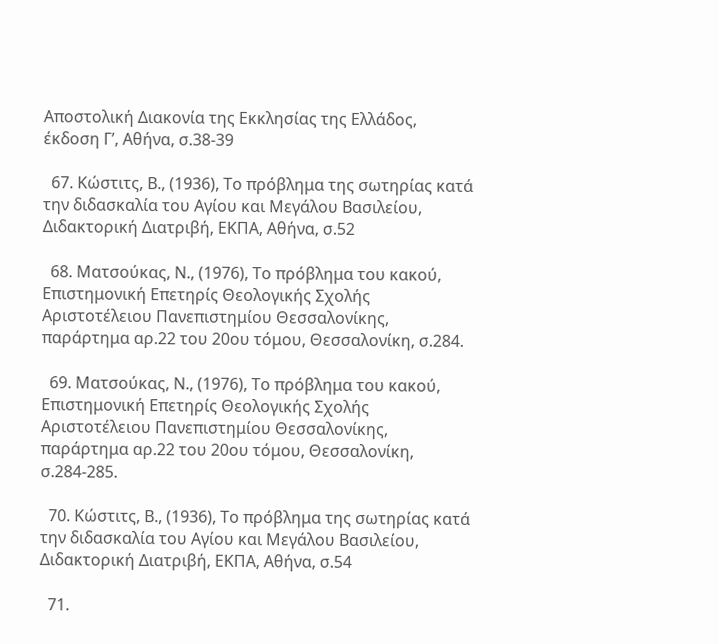Αποστολική Διακονία της Εκκλησίας της Ελλάδος, έκδοση Γ’, Αθήνα, σ.38-39

  67. Κώστιτς, Β., (1936), Το πρόβλημα της σωτηρίας κατά την διδασκαλία του Αγίου και Μεγάλου Βασιλείου, Διδακτορική Διατριβή, ΕΚΠΑ, Αθήνα, σ.52

  68. Ματσούκας, Ν., (1976), Το πρόβλημα του κακού, Επιστημονική Επετηρίς Θεολογικής Σχολής Αριστοτέλειου Πανεπιστημίου Θεσσαλονίκης, παράρτημα αρ.22 του 20ου τόμου, Θεσσαλονίκη, σ.284.

  69. Ματσούκας, Ν., (1976), Το πρόβλημα του κακού, Επιστημονική Επετηρίς Θεολογικής Σχολής Αριστοτέλειου Πανεπιστημίου Θεσσαλονίκης, παράρτημα αρ.22 του 20ου τόμου, Θεσσαλονίκη, σ.284-285.

  70. Κώστιτς, Β., (1936), Το πρόβλημα της σωτηρίας κατά την διδασκαλία του Αγίου και Μεγάλου Βασιλείου, Διδακτορική Διατριβή, ΕΚΠΑ, Αθήνα, σ.54

  71.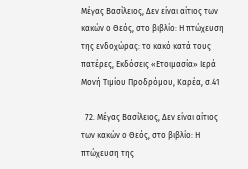Μέγας Βασίλειος, Δεν είναι αίτιος των κακών ο Θεός, στο βιβλίο: Η πτώχευση της ενδοχώρας: το κακό κατά τους πατέρες, Εκδόσεις «Ετοιμασία» Ιερά Μονή Τιμίου Προδρόμου, Καρέα, σ.41

  72. Μέγας Βασίλειος, Δεν είναι αίτιος των κακών ο Θεός, στο βιβλίο: Η πτώχευση της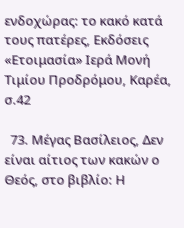ενδοχώρας: το κακό κατά τους πατέρες, Εκδόσεις «Ετοιμασία» Ιερά Μονή Τιμίου Προδρόμου, Καρέα, σ.42

  73. Μέγας Βασίλειος, Δεν είναι αίτιος των κακών ο Θεός, στο βιβλίο: Η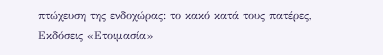πτώχευση της ενδοχώρας: το κακό κατά τους πατέρες, Εκδόσεις «Ετοιμασία»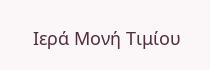Ιερά Μονή Τιμίου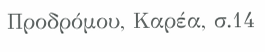Προδρόμου, Καρέα, σ.14